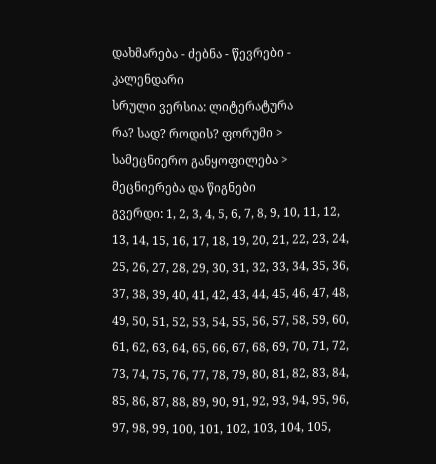დახმარება - ძებნა - წევრები - კალენდარი
სრული ვერსია: ლიტერატურა
რა? სად? როდის? ფორუმი > სამეცნიერო განყოფილება > მეცნიერება და წიგნები
გვერდი: 1, 2, 3, 4, 5, 6, 7, 8, 9, 10, 11, 12, 13, 14, 15, 16, 17, 18, 19, 20, 21, 22, 23, 24, 25, 26, 27, 28, 29, 30, 31, 32, 33, 34, 35, 36, 37, 38, 39, 40, 41, 42, 43, 44, 45, 46, 47, 48, 49, 50, 51, 52, 53, 54, 55, 56, 57, 58, 59, 60, 61, 62, 63, 64, 65, 66, 67, 68, 69, 70, 71, 72, 73, 74, 75, 76, 77, 78, 79, 80, 81, 82, 83, 84, 85, 86, 87, 88, 89, 90, 91, 92, 93, 94, 95, 96, 97, 98, 99, 100, 101, 102, 103, 104, 105,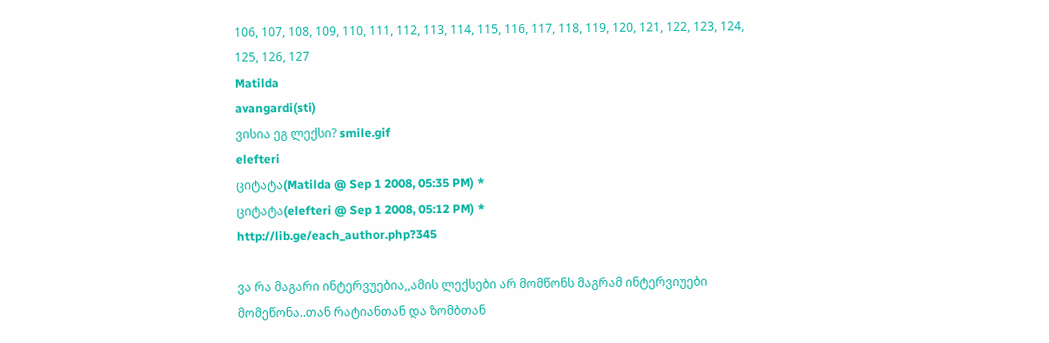106, 107, 108, 109, 110, 111, 112, 113, 114, 115, 116, 117, 118, 119, 120, 121, 122, 123, 124, 125, 126, 127
Matilda
avangardi(sti)
ვისია ეგ ლექსი? smile.gif
elefteri
ციტატა(Matilda @ Sep 1 2008, 05:35 PM) *
ციტატა(elefteri @ Sep 1 2008, 05:12 PM) *
http://lib.ge/each_author.php?345

ვა რა მაგარი ინტერვუებია,,ამის ლექსები არ მომწონს მაგრამ ინტერვიუები მომეწონა..თან რატიანთან და ზომბთან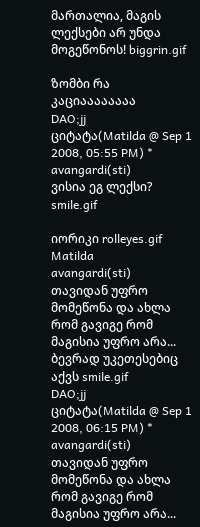მართალია, მაგის ლექსები არ უნდა მოგეწონოს! biggrin.gif

ზომბი რა კაციაააააააა
DAO;jj
ციტატა(Matilda @ Sep 1 2008, 05:55 PM) *
avangardi(sti)
ვისია ეგ ლექსი? smile.gif

იორიკი rolleyes.gif
Matilda
avangardi(sti)
თავიდან უფრო მომეწონა და ახლა რომ გავიგე რომ მაგისია უფრო არა... ბევრად უკეთესებიც აქვს smile.gif
DAO;jj
ციტატა(Matilda @ Sep 1 2008, 06:15 PM) *
avangardi(sti)
თავიდან უფრო მომეწონა და ახლა რომ გავიგე რომ მაგისია უფრო არა...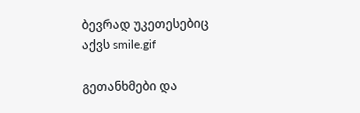ბევრად უკეთესებიც აქვს smile.gif

გეთანხმები და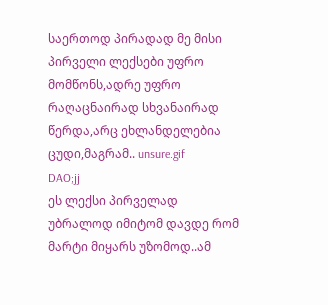საერთოდ პირადად მე მისი პირველი ლექსები უფრო მომწონს,ადრე უფრო რაღაცნაირად სხვანაირად წერდა,არც ეხლანდელებია ცუდი,მაგრამ.. unsure.gif
DAO;jj
ეს ლექსი პირველად უბრალოდ იმიტომ დავდე რომ მარტი მიყარს უზომოდ..ამ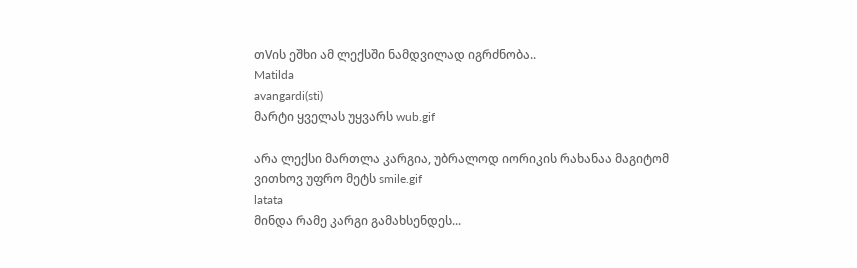თVის ეშხი ამ ლექსში ნამდვილად იგრძნობა..
Matilda
avangardi(sti)
მარტი ყველას უყვარს wub.gif

არა ლექსი მართლა კარგია, უბრალოდ იორიკის რახანაა მაგიტომ ვითხოვ უფრო მეტს smile.gif
latata
მინდა რამე კარგი გამახსენდეს...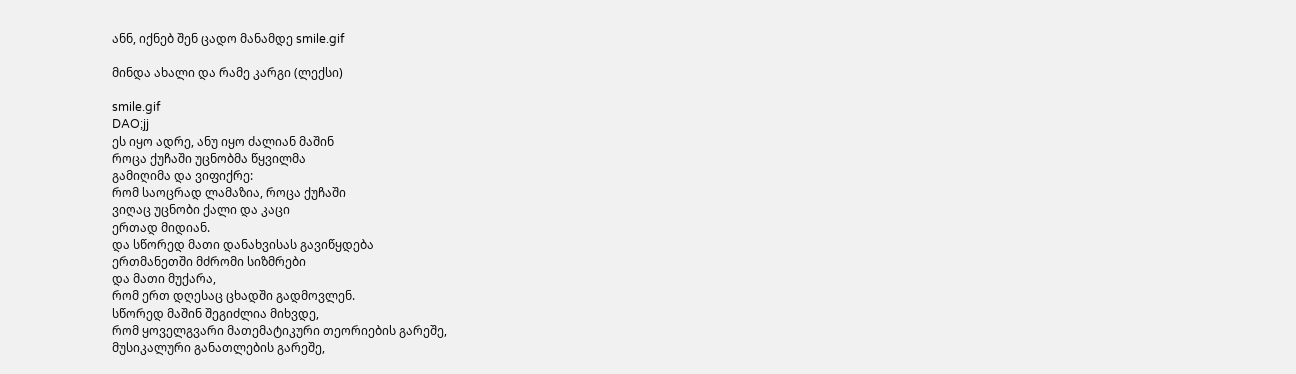ანნ, იქნებ შენ ცადო მანამდე smile.gif

მინდა ახალი და რამე კარგი (ლექსი)

smile.gif
DAO;jj
ეს იყო ადრე, ანუ იყო ძალიან მაშინ
როცა ქუჩაში უცნობმა წყვილმა
გამიღიმა და ვიფიქრე:
რომ საოცრად ლამაზია, როცა ქუჩაში
ვიღაც უცნობი ქალი და კაცი
ერთად მიდიან.
და სწორედ მათი დანახვისას გავიწყდება
ერთმანეთში მძრომი სიზმრები
და მათი მუქარა,
რომ ერთ დღესაც ცხადში გადმოვლენ.
სწორედ მაშინ შეგიძლია მიხვდე,
რომ ყოველგვარი მათემატიკური თეორიების გარეშე,
მუსიკალური განათლების გარეშე,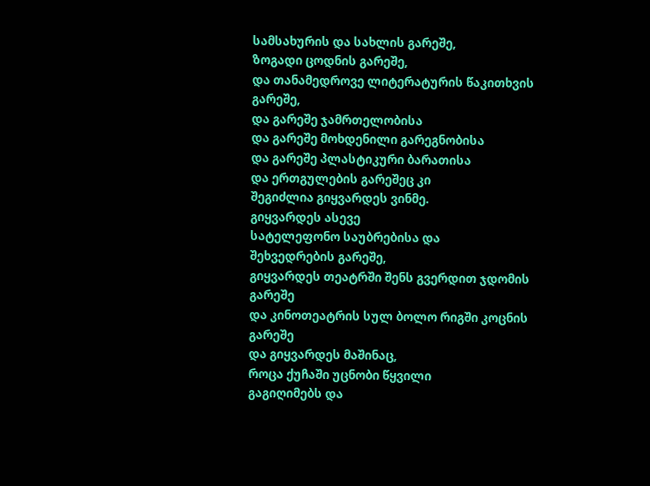სამსახურის და სახლის გარეშე,
ზოგადი ცოდნის გარეშე,
და თანამედროვე ლიტერატურის წაკითხვის გარეშე,
და გარეშე ჯამრთელობისა
და გარეშე მოხდენილი გარეგნობისა
და გარეშე პლასტიკური ბარათისა
და ერთგულების გარეშეც კი
შეგიძლია გიყვარდეს ვინმე.
გიყვარდეს ასევე
სატელეფონო საუბრებისა და
შეხვედრების გარეშე,
გიყვარდეს თეატრში შენს გვერდით ჯდომის გარეშე
და კინოთეატრის სულ ბოლო რიგში კოცნის გარეშე
და გიყვარდეს მაშინაც,
როცა ქუჩაში უცნობი წყვილი
გაგიღიმებს და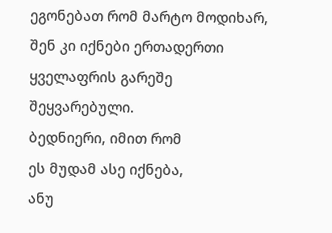ეგონებათ რომ მარტო მოდიხარ,
შენ კი იქნები ერთადერთი
ყველაფრის გარეშე
შეყვარებული.
ბედნიერი, იმით რომ
ეს მუდამ ასე იქნება,
ანუ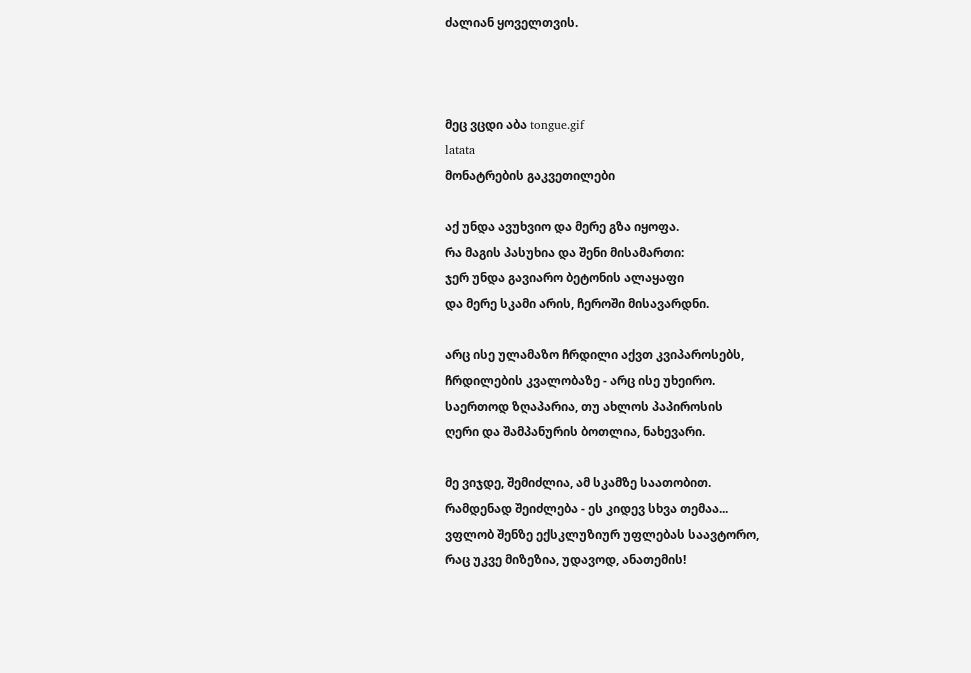ძალიან ყოველთვის.



მეც ვცდი აბა tongue.gif
latata
მონატრების გაკვეთილები

აქ უნდა ავუხვიო და მერე გზა იყოფა.
რა მაგის პასუხია და შენი მისამართი:
ჯერ უნდა გავიარო ბეტონის ალაყაფი
და მერე სკამი არის, ჩეროში მისავარდნი.

არც ისე ულამაზო ჩრდილი აქვთ კვიპაროსებს,
ჩრდილების კვალობაზე - არც ისე უხეირო.
საერთოდ ზღაპარია, თუ ახლოს პაპიროსის
ღერი და შამპანურის ბოთლია, ნახევარი.

მე ვიჯდე, შემიძლია, ამ სკამზე საათობით.
რამდენად შეიძლება - ეს კიდევ სხვა თემაა...
ვფლობ შენზე ექსკლუზიურ უფლებას საავტორო,
რაც უკვე მიზეზია, უდავოდ, ანათემის!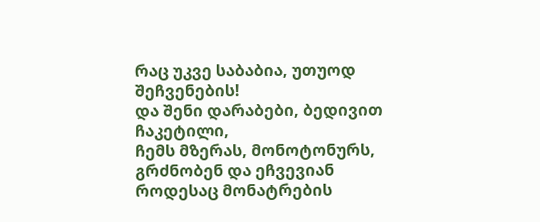რაც უკვე საბაბია, უთუოდ შეჩვენების!
და შენი დარაბები, ბედივით ჩაკეტილი,
ჩემს მზერას, მონოტონურს, გრძნობენ და ეჩვევიან
როდესაც მონატრების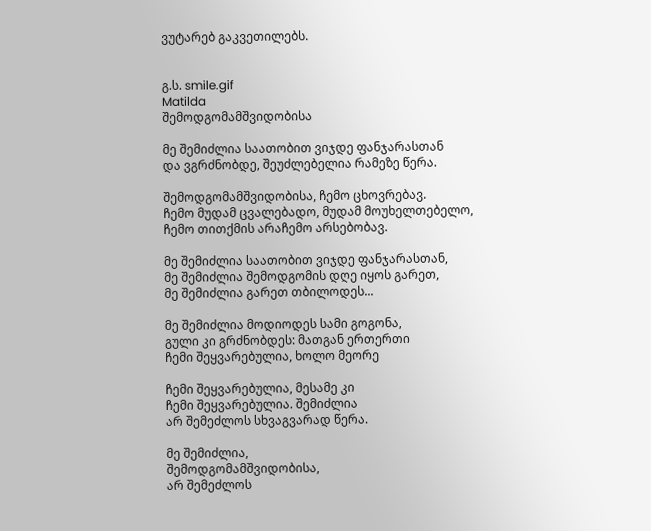ვუტარებ გაკვეთილებს.


გ.ს. smile.gif
Matilda
შემოდგომამშვიდობისა

მე შემიძლია საათობით ვიჯდე ფანჯარასთან
და ვგრძნობდე, შეუძლებელია რამეზე წერა.

შემოდგომამშვიდობისა, ჩემო ცხოვრებავ.
ჩემო მუდამ ცვალებადო, მუდამ მოუხელთებელო,
ჩემო თითქმის არაჩემო არსებობავ.

მე შემიძლია საათობით ვიჯდე ფანჯარასთან,
მე შემიძლია შემოდგომის დღე იყოს გარეთ,
მე შემიძლია გარეთ თბილოდეს...

მე შემიძლია მოდიოდეს სამი გოგონა,
გული კი გრძნობდეს: მათგან ერთერთი
ჩემი შეყვარებულია, ხოლო მეორე

ჩემი შეყვარებულია, მესამე კი
ჩემი შეყვარებულია. შემიძლია
არ შემეძლოს სხვაგვარად წერა.

მე შემიძლია,
შემოდგომამშვიდობისა,
არ შემეძლოს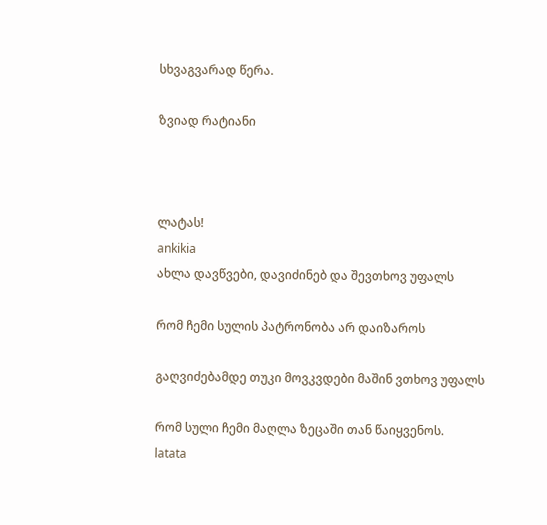სხვაგვარად წერა.

ზვიად რატიანი



ლატას!
ankikia
ახლა დავწვები, დავიძინებ და შევთხოვ უფალს

რომ ჩემი სულის პატრონობა არ დაიზაროს

გაღვიძებამდე თუკი მოვკვდები მაშინ ვთხოვ უფალს

რომ სული ჩემი მაღლა ზეცაში თან წაიყვენოს.
latata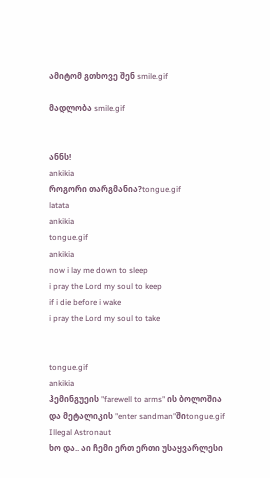ამიტომ გთხოვე შენ smile.gif

მადლობა smile.gif


ანნს!
ankikia
როგორი თარგმანია?tongue.gif
latata
ankikia
tongue.gif
ankikia
now i lay me down to sleep
i pray the Lord my soul to keep
if i die before i wake
i pray the Lord my soul to take


tongue.gif
ankikia
ჰემინგუეის "farewell to arms" ის ბოლოშია და მეტალიკის "enter sandman"შიtongue.gif
Illegal Astronaut
ხო და.. აი ჩემი ერთ ერთი უსაყვარლესი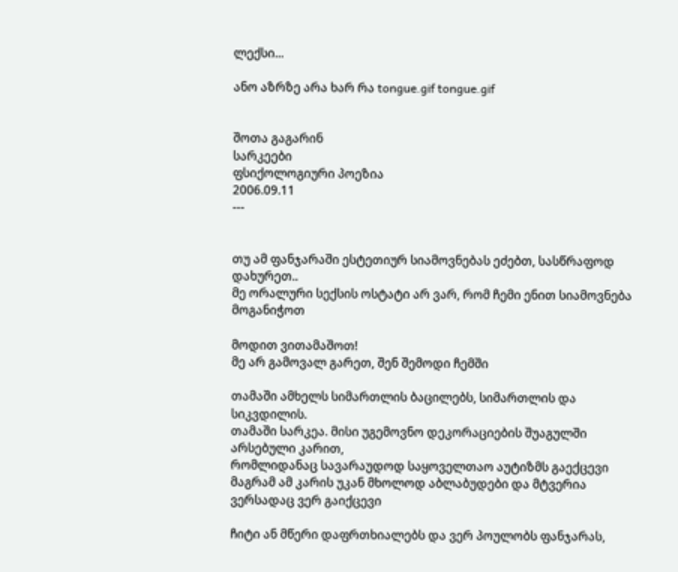ლექსი...

ანო აზრზე არა ხარ რა tongue.gif tongue.gif


შოთა გაგარინ
სარკეები
ფსიქოლოგიური პოეზია
2006.09.11
---


თუ ამ ფანჯარაში ესტეთიურ სიამოვნებას ეძებთ, სასწრაფოდ დახურეთ..
მე ორალური სექსის ოსტატი არ ვარ, რომ ჩემი ენით სიამოვნება მოგანიჭოთ

მოდით ვითამაშოთ!
მე არ გამოვალ გარეთ, შენ შემოდი ჩემში

თამაში ამხელს სიმართლის ბაცილებს, სიმართლის და სიკვდილის.
თამაში სარკეა. მისი უგემოვნო დეკორაციების შუაგულში არსებული კარით,
რომლიდანაც სავარაუდოდ საყოველთაო აუტიზმს გაექცევი
მაგრამ ამ კარის უკან მხოლოდ აბლაბუდები და მტვერია
ვერსადაც ვერ გაიქცევი

ჩიტი ან მწერი დაფრთხიალებს და ვერ პოულობს ფანჯარას,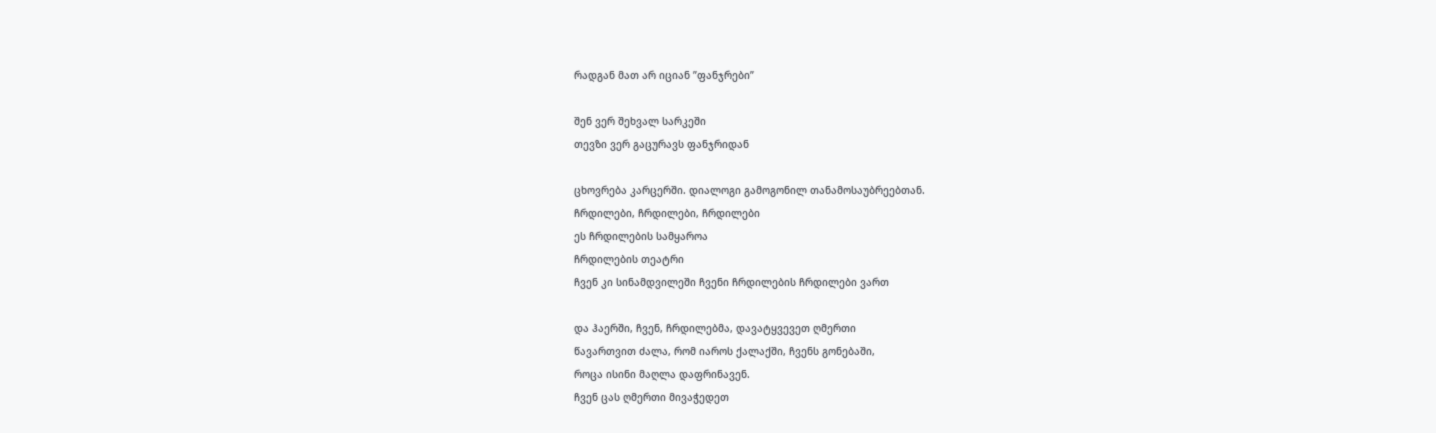რადგან მათ არ იციან ”ფანჯრები”

შენ ვერ შეხვალ სარკეში
თევზი ვერ გაცურავს ფანჯრიდან

ცხოვრება კარცერში. დიალოგი გამოგონილ თანამოსაუბრეებთან.
ჩრდილები, ჩრდილები, ჩრდილები
ეს ჩრდილების სამყაროა
ჩრდილების თეატრი
ჩვენ კი სინამდვილეში ჩვენი ჩრდილების ჩრდილები ვართ

და ჰაერში, ჩვენ, ჩრდილებმა, დავატყვევეთ ღმერთი
წავართვით ძალა, რომ იაროს ქალაქში, ჩვენს გონებაში,
როცა ისინი მაღლა დაფრინავენ.
ჩვენ ცას ღმერთი მივაჭედეთ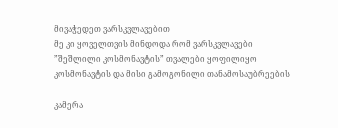მივაჭედეთ ვარსკვლავებით
მე კი ყოველთვის მინდოდა რომ ვარსკვლავები
”შეშლილი კოსმონავტის” თვალები ყოფილიყო
კოსმონავტის და მისი გამოგონილი თანამოსაუბრეების

კამერა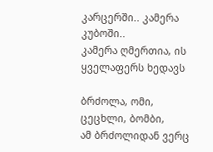კარცერში.. კამერა კუბოში..
კამერა ღმერთია, ის ყველაფერს ხედავს

ბრძოლა, ომი, ცეცხლი, ბომბი,
ამ ბრძოლიდან ვერც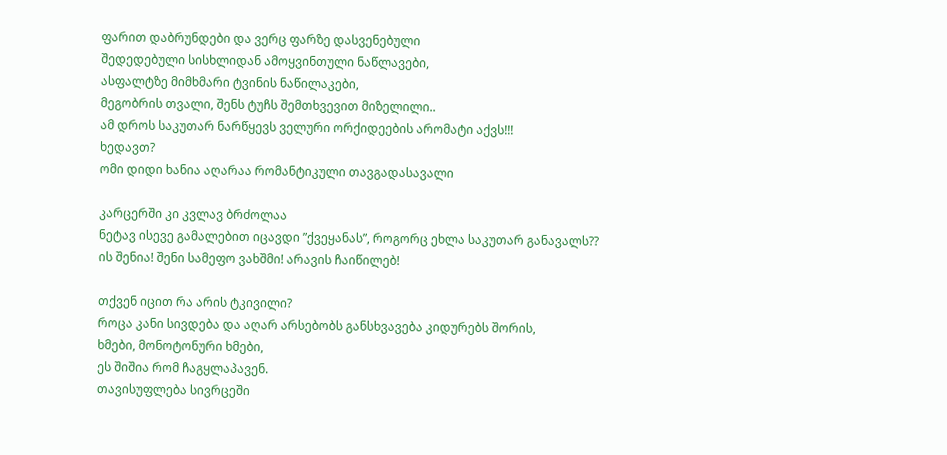ფარით დაბრუნდები და ვერც ფარზე დასვენებული
შედედებული სისხლიდან ამოყვინთული ნაწლავები,
ასფალტზე მიმხმარი ტვინის ნაწილაკები,
მეგობრის თვალი, შენს ტუჩს შემთხვევით მიზელილი..
ამ დროს საკუთარ ნარწყევს ველური ორქიდეების არომატი აქვს!!!
ხედავთ?
ომი დიდი ხანია აღარაა რომანტიკული თავგადასავალი

კარცერში კი კვლავ ბრძოლაა
ნეტავ ისევე გამალებით იცავდი ”ქვეყანას”, როგორც ეხლა საკუთარ განავალს??
ის შენია! შენი სამეფო ვახშმი! არავის ჩაიწილებ!

თქვენ იცით რა არის ტკივილი?
როცა კანი სივდება და აღარ არსებობს განსხვავება კიდურებს შორის,
ხმები, მონოტონური ხმები,
ეს შიშია რომ ჩაგყლაპავენ.
თავისუფლება სივრცეში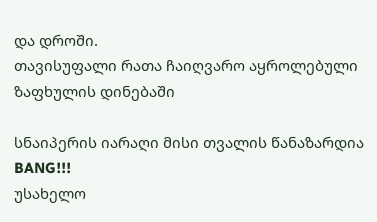და დროში.
თავისუფალი რათა ჩაიღვარო აყროლებული ზაფხულის დინებაში

სნაიპერის იარაღი მისი თვალის წანაზარდია
BANG!!!
უსახელო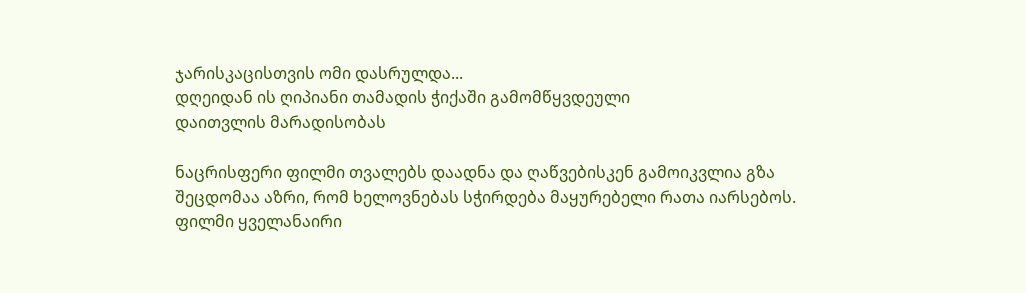ჯარისკაცისთვის ომი დასრულდა...
დღეიდან ის ღიპიანი თამადის ჭიქაში გამომწყვდეული
დაითვლის მარადისობას

ნაცრისფერი ფილმი თვალებს დაადნა და ღაწვებისკენ გამოიკვლია გზა
შეცდომაა აზრი, რომ ხელოვნებას სჭირდება მაყურებელი რათა იარსებოს.
ფილმი ყველანაირი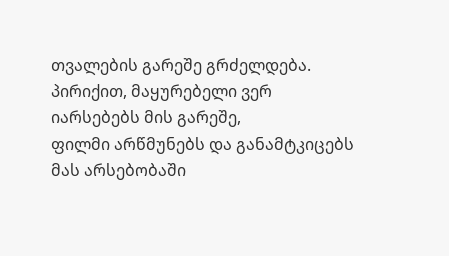თვალების გარეშე გრძელდება.
პირიქით, მაყურებელი ვერ იარსებებს მის გარეშე,
ფილმი არწმუნებს და განამტკიცებს მას არსებობაში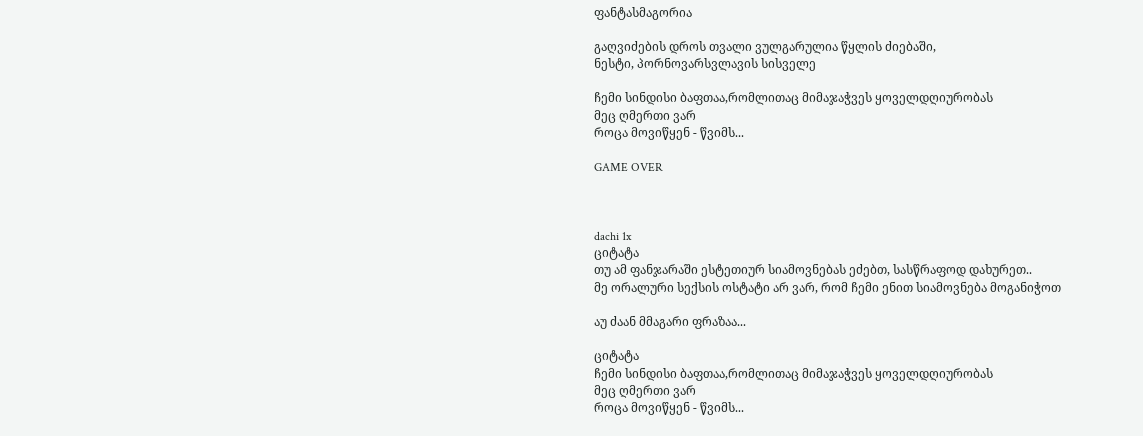ფანტასმაგორია

გაღვიძების დროს თვალი ვულგარულია წყლის ძიებაში,
ნესტი, პორნოვარსვლავის სისველე

ჩემი სინდისი ბაფთაა,რომლითაც მიმაჯაჭვეს ყოველდღიურობას
მეც ღმერთი ვარ
როცა მოვიწყენ - წვიმს...

GAME OVER



dachi 1x
ციტატა
თუ ამ ფანჯარაში ესტეთიურ სიამოვნებას ეძებთ, სასწრაფოდ დახურეთ..
მე ორალური სექსის ოსტატი არ ვარ, რომ ჩემი ენით სიამოვნება მოგანიჭოთ

აუ ძაან მმაგარი ფრაზაა...

ციტატა
ჩემი სინდისი ბაფთაა,რომლითაც მიმაჯაჭვეს ყოველდღიურობას
მეც ღმერთი ვარ
როცა მოვიწყენ - წვიმს...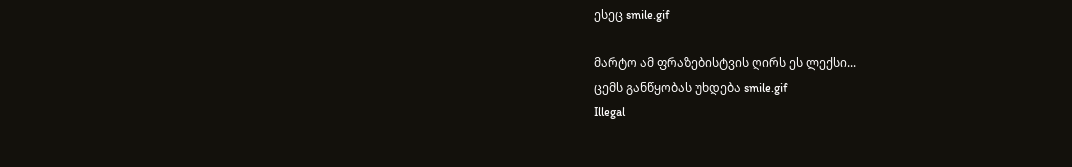ესეც smile.gif

მარტო ამ ფრაზებისტვის ღირს ეს ლექსი...
ცემს განწყობას უხდება smile.gif
Illegal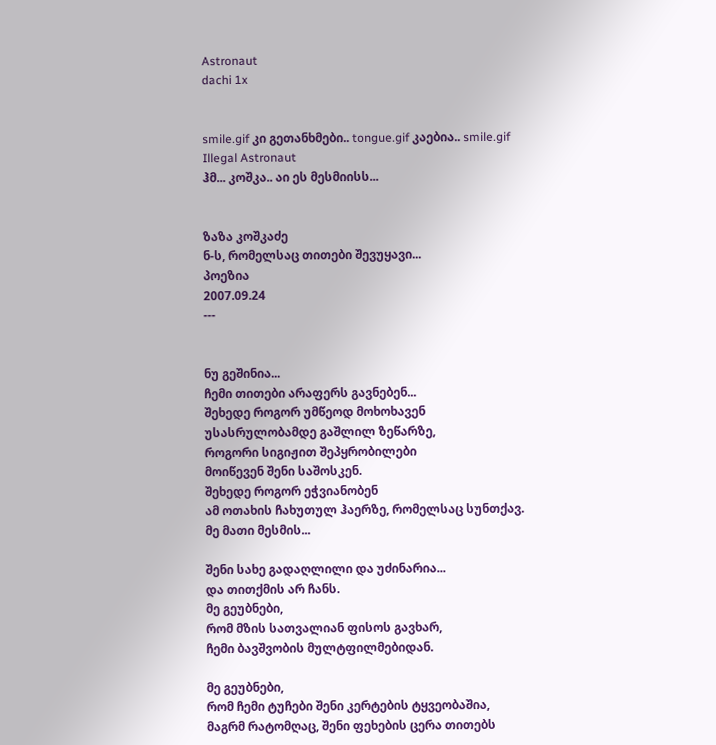Astronaut
dachi 1x


smile.gif კი გეთანხმები.. tongue.gif კაებია.. smile.gif
Illegal Astronaut
ჰმ... კოშკა.. აი ეს მესმიისს...


ზაზა კოშკაძე
ნ-ს, რომელსაც თითები შევუყავი...
პოეზია
2007.09.24
---


ნუ გეშინია...
ჩემი თითები არაფერს გავნებენ...
შეხედე როგორ უმწეოდ მოხოხავენ
უსასრულობამდე გაშლილ ზეწარზე,
როგორი სიგიჟით შეპყრობილები
მოიწევენ შენი საშოსკენ.
შეხედე როგორ ეჭვიანობენ
ამ ოთახის ჩახუთულ ჰაერზე, რომელსაც სუნთქავ.
მე მათი მესმის...

შენი სახე გადაღლილი და უძინარია...
და თითქმის არ ჩანს.
მე გეუბნები,
რომ მზის სათვალიან ფისოს გავხარ,
ჩემი ბავშვობის მულტფილმებიდან.

მე გეუბნები,
რომ ჩემი ტუჩები შენი კერტების ტყვეობაშია,
მაგრმ რატომღაც, შენი ფეხების ცერა თითებს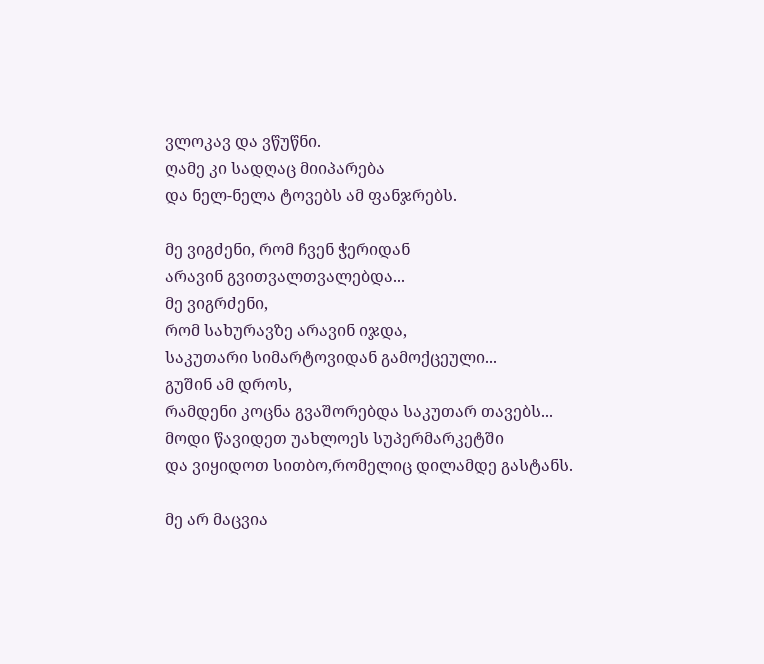ვლოკავ და ვწუწნი.
ღამე კი სადღაც მიიპარება
და ნელ-ნელა ტოვებს ამ ფანჯრებს.

მე ვიგძენი, რომ ჩვენ ჭერიდან
არავინ გვითვალთვალებდა...
მე ვიგრძენი,
რომ სახურავზე არავინ იჯდა,
საკუთარი სიმარტოვიდან გამოქცეული...
გუშინ ამ დროს,
რამდენი კოცნა გვაშორებდა საკუთარ თავებს...
მოდი წავიდეთ უახლოეს სუპერმარკეტში
და ვიყიდოთ სითბო,რომელიც დილამდე გასტანს.

მე არ მაცვია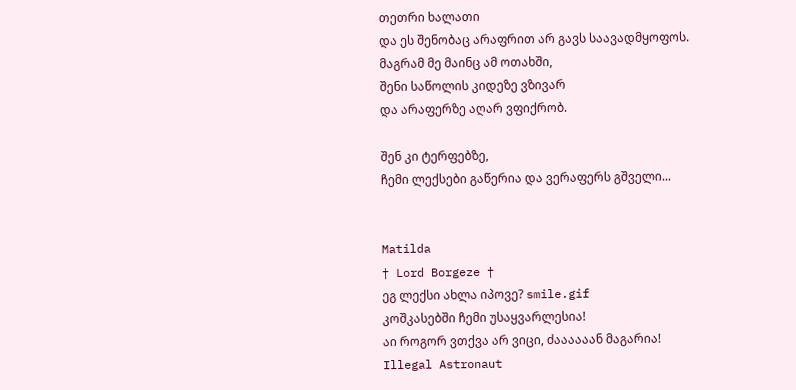თეთრი ხალათი
და ეს შენობაც არაფრით არ გავს საავადმყოფოს.
მაგრამ მე მაინც ამ ოთახში,
შენი საწოლის კიდეზე ვზივარ
და არაფერზე აღარ ვფიქრობ.

შენ კი ტერფებზე,
ჩემი ლექსები გაწერია და ვერაფერს გშველი...


Matilda
† Lord Borgeze †
ეგ ლექსი ახლა იპოვე? smile.gif
კოშკასებში ჩემი უსაყვარლესია!
აი როგორ ვთქვა არ ვიცი, ძაააააან მაგარია!
Illegal Astronaut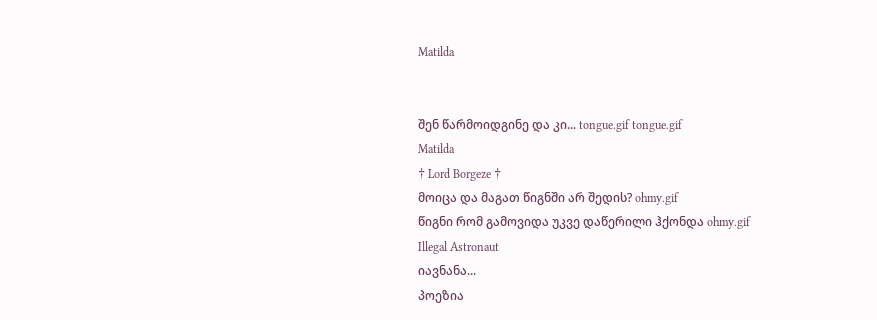Matilda


შენ წარმოიდგინე და კი... tongue.gif tongue.gif
Matilda
† Lord Borgeze †
მოიცა და მაგათ წიგნში არ შედის? ohmy.gif
წიგნი რომ გამოვიდა უკვე დაწერილი ჰქონდა ohmy.gif
Illegal Astronaut
იავნანა...
პოეზია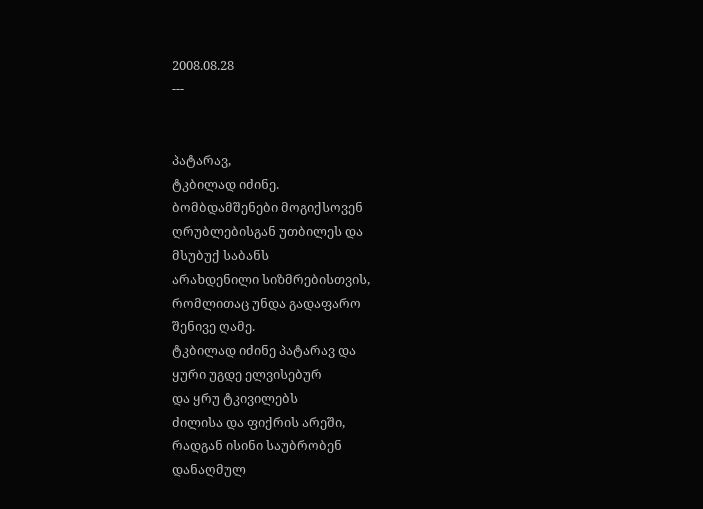2008.08.28
---


პატარავ,
ტკბილად იძინე.
ბომბდამშენები მოგიქსოვენ
ღრუბლებისგან უთბილეს და
მსუბუქ საბანს
არახდენილი სიზმრებისთვის,
რომლითაც უნდა გადაფარო
შენივე ღამე.
ტკბილად იძინე პატარავ და
ყური უგდე ელვისებურ
და ყრუ ტკივილებს
ძილისა და ფიქრის არეში,
რადგან ისინი საუბრობენ
დანაღმულ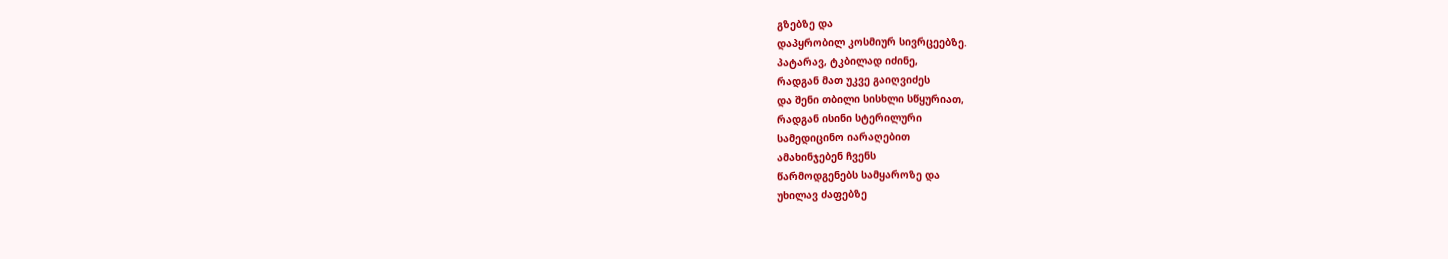გზებზე და
დაპყრობილ კოსმიურ სივრცეებზე.
პატარავ, ტკბილად იძინე,
რადგან მათ უკვე გაიღვიძეს
და შენი თბილი სისხლი სწყურიათ,
რადგან ისინი სტერილური
სამედიცინო იარაღებით
ამახინჯებენ ჩვენს
წარმოდგენებს სამყაროზე და
უხილავ ძაფებზე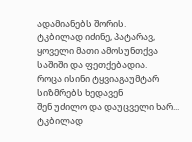ადამიანებს შორის.
ტკბილად იძინე, პატარავ,
ყოველი მათი ამოსუნთქვა
საშიში და ფეთქებადია.
როცა ისინი ტყვიაგაუმტარ
სიზმრებს ხედავენ
შენ უძილო და დაუცველი ხარ...
ტკბილად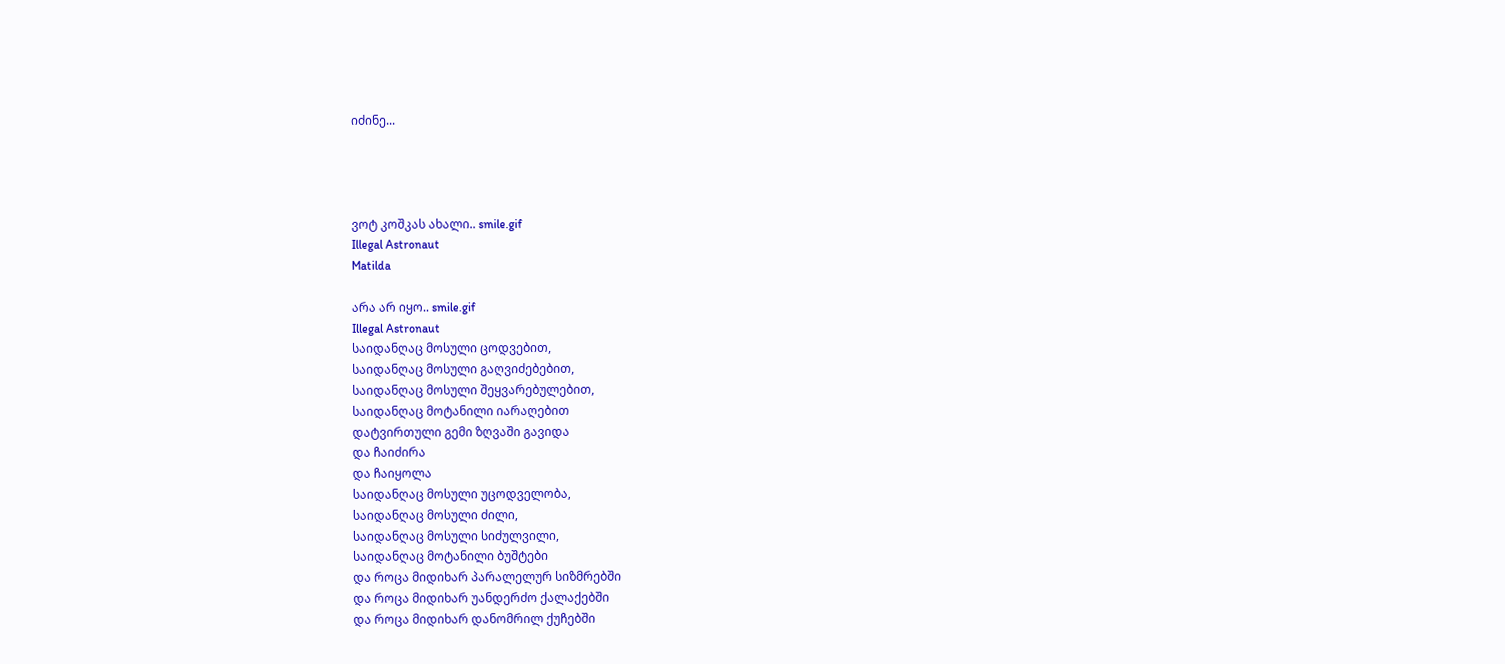იძინე...




ვოტ კოშკას ახალი.. smile.gif
Illegal Astronaut
Matilda

არა არ იყო.. smile.gif
Illegal Astronaut
საიდანღაც მოსული ცოდვებით,
საიდანღაც მოსული გაღვიძებებით,
საიდანღაც მოსული შეყვარებულებით,
საიდანღაც მოტანილი იარაღებით
დატვირთული გემი ზღვაში გავიდა
და ჩაიძირა
და ჩაიყოლა
საიდანღაც მოსული უცოდველობა,
საიდანღაც მოსული ძილი,
საიდანღაც მოსული სიძულვილი,
საიდანღაც მოტანილი ბუშტები
და როცა მიდიხარ პარალელურ სიზმრებში
და როცა მიდიხარ უანდერძო ქალაქებში
და როცა მიდიხარ დანომრილ ქუჩებში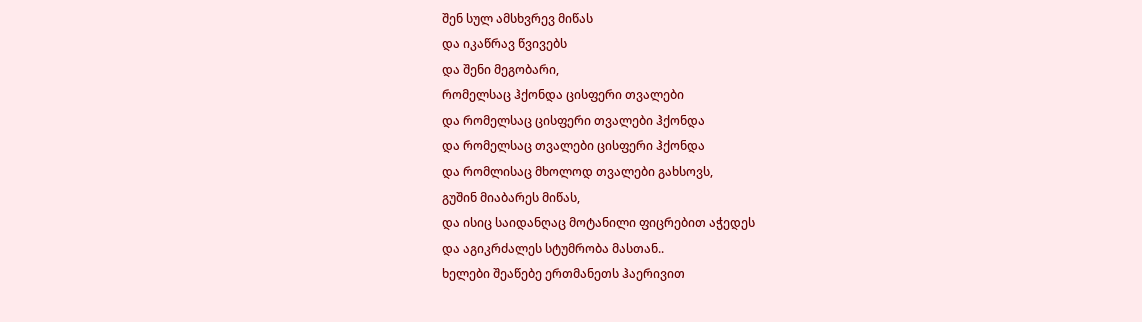შენ სულ ამსხვრევ მიწას
და იკაწრავ წვივებს
და შენი მეგობარი,
რომელსაც ჰქონდა ცისფერი თვალები
და რომელსაც ცისფერი თვალები ჰქონდა
და რომელსაც თვალები ცისფერი ჰქონდა
და რომლისაც მხოლოდ თვალები გახსოვს,
გუშინ მიაბარეს მიწას,
და ისიც საიდანღაც მოტანილი ფიცრებით აჭედეს
და აგიკრძალეს სტუმრობა მასთან..
ხელები შეაწებე ერთმანეთს ჰაერივით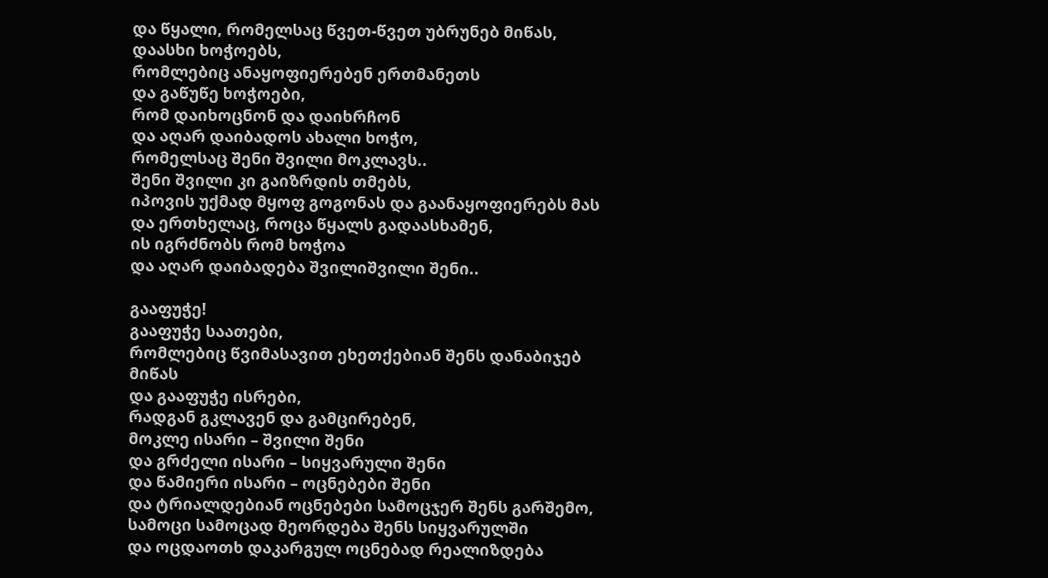და წყალი, რომელსაც წვეთ-წვეთ უბრუნებ მიწას,
დაასხი ხოჭოებს,
რომლებიც ანაყოფიერებენ ერთმანეთს
და გაწუწე ხოჭოები,
რომ დაიხოცნონ და დაიხრჩონ
და აღარ დაიბადოს ახალი ხოჭო,
რომელსაც შენი შვილი მოკლავს..
შენი შვილი კი გაიზრდის თმებს,
იპოვის უქმად მყოფ გოგონას და გაანაყოფიერებს მას
და ერთხელაც, როცა წყალს გადაასხამენ,
ის იგრძნობს რომ ხოჭოა
და აღარ დაიბადება შვილიშვილი შენი..

გააფუჭე!
გააფუჭე საათები,
რომლებიც წვიმასავით ეხეთქებიან შენს დანაბიჯებ მიწას
და გააფუჭე ისრები,
რადგან გკლავენ და გამცირებენ,
მოკლე ისარი – შვილი შენი
და გრძელი ისარი – სიყვარული შენი
და წამიერი ისარი – ოცნებები შენი
და ტრიალდებიან ოცნებები სამოცჯერ შენს გარშემო,
სამოცი სამოცად მეორდება შენს სიყვარულში
და ოცდაოთხ დაკარგულ ოცნებად რეალიზდება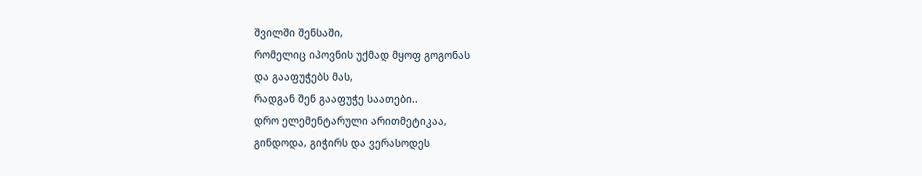შვილში შენსაში,
რომელიც იპოვნის უქმად მყოფ გოგონას
და გააფუჭებს მას,
რადგან შენ გააფუჭე საათები..
დრო ელემენტარული არითმეტიკაა,
გინდოდა, გიჭირს და ვერასოდეს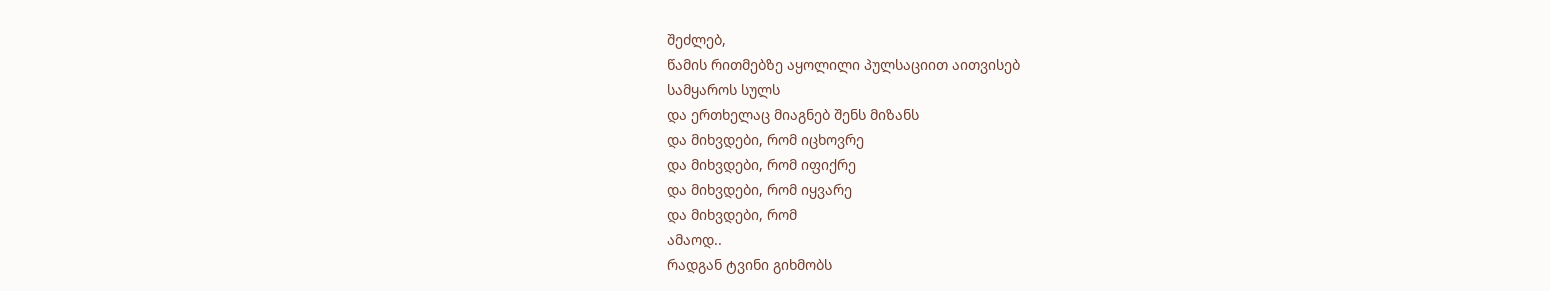შეძლებ,
წამის რითმებზე აყოლილი პულსაციით აითვისებ
სამყაროს სულს
და ერთხელაც მიაგნებ შენს მიზანს
და მიხვდები, რომ იცხოვრე
და მიხვდები, რომ იფიქრე
და მიხვდები, რომ იყვარე
და მიხვდები, რომ
ამაოდ..
რადგან ტვინი გიხმობს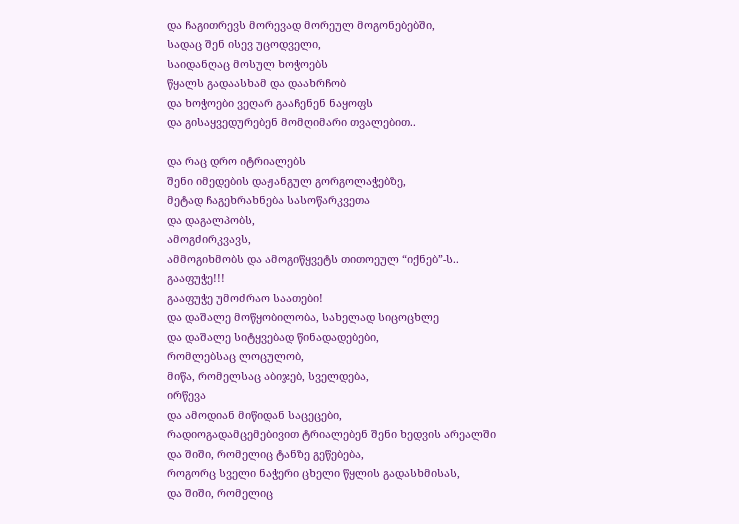და ჩაგითრევს მორევად მორეულ მოგონებებში,
სადაც შენ ისევ უცოდველი,
საიდანღაც მოსულ ხოჭოებს
წყალს გადაასხამ და დაახრჩობ
და ხოჭოები ვეღარ გააჩენენ ნაყოფს
და გისაყვედურებენ მომღიმარი თვალებით..

და რაც დრო იტრიალებს
შენი იმედების დაჟანგულ გორგოლაჭებზე,
მეტად ჩაგეხრახნება სასოწარკვეთა
და დაგალპობს,
ამოგძირკვავს,
ამმოგიხმობს და ამოგიწყვეტს თითოეულ “იქნებ”-ს..
გააფუჭე!!!
გააფუჭე უმოძრაო საათები!
და დაშალე მოწყობილობა, სახელად სიცოცხლე
და დაშალე სიტყვებად წინადადებები,
რომლებსაც ლოცულობ,
მიწა, რომელსაც აბიჯებ, სველდება,
ირწევა
და ამოდიან მიწიდან საცეცები,
რადიოგადამცემებივით ტრიალებენ შენი ხედვის არეალში
და შიში, რომელიც ტანზე გეწებება,
როგორც სველი ნაჭერი ცხელი წყლის გადასხმისას,
და შიში, რომელიც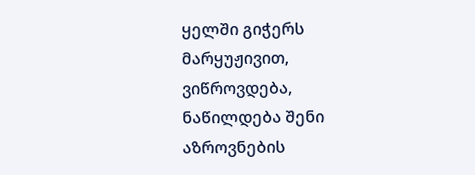ყელში გიჭერს მარყუჟივით,
ვიწროვდება,
ნაწილდება შენი აზროვნების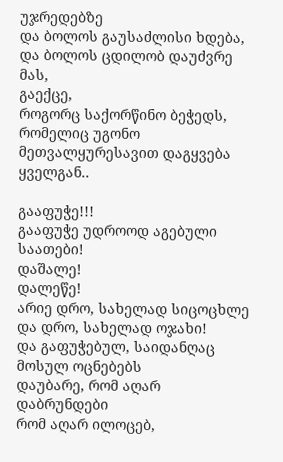უჯრედებზე
და ბოლოს გაუსაძლისი ხდება,
და ბოლოს ცდილობ დაუძვრე მას,
გაექცე,
როგორც საქორწინო ბეჭედს,
რომელიც უგონო მეთვალყურესავით დაგყვება ყველგან..

გააფუჭე!!!
გააფუჭე უდროოდ აგებული საათები!
დაშალე!
დალეწე!
არიე დრო, სახელად სიცოცხლე
და დრო, სახელად ოჯახი!
და გაფუჭებულ, საიდანღაც მოსულ ოცნებებს
დაუბარე, რომ აღარ დაბრუნდები
რომ აღარ ილოცებ,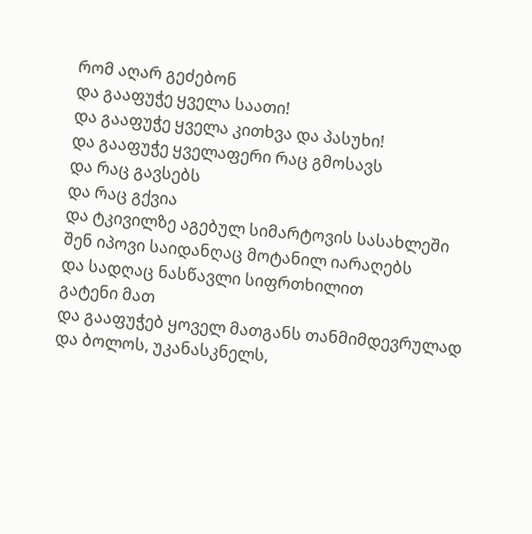რომ აღარ გეძებონ
და გააფუჭე ყველა საათი!
და გააფუჭე ყველა კითხვა და პასუხი!
და გააფუჭე ყველაფერი რაც გმოსავს
და რაც გავსებს
და რაც გქვია
და ტკივილზე აგებულ სიმარტოვის სასახლეში
შენ იპოვი საიდანღაც მოტანილ იარაღებს
და სადღაც ნასწავლი სიფრთხილით
გატენი მათ
და გააფუჭებ ყოველ მათგანს თანმიმდევრულად
და ბოლოს, უკანასკნელს,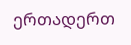ერთადერთ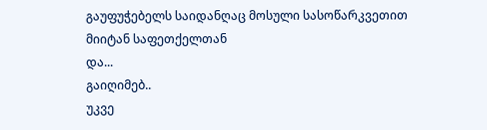გაუფუჭებელს საიდანღაც მოსული სასოწარკვეთით
მიიტან საფეთქელთან
და...
გაიღიმებ..
უკვე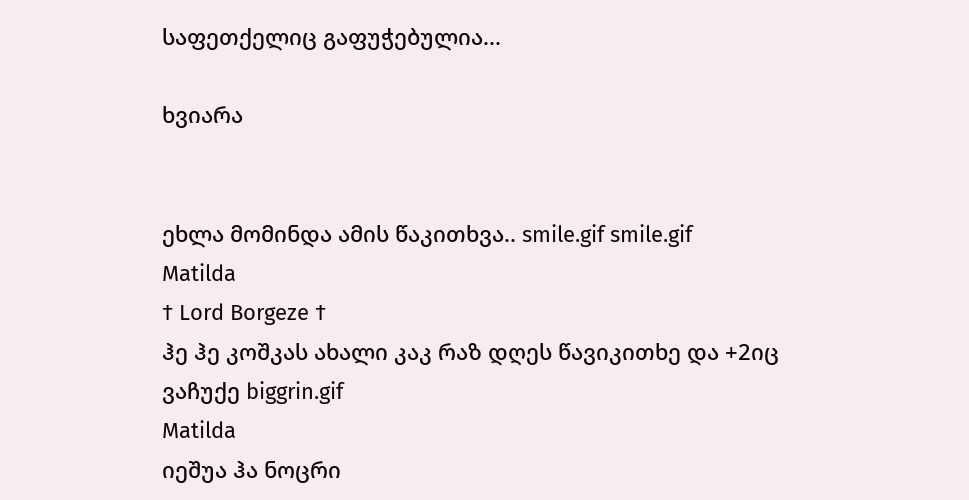საფეთქელიც გაფუჭებულია...

ხვიარა


ეხლა მომინდა ამის წაკითხვა.. smile.gif smile.gif
Matilda
† Lord Borgeze †
ჰე ჰე კოშკას ახალი კაკ რაზ დღეს წავიკითხე და +2იც ვაჩუქე biggrin.gif
Matilda
იეშუა ჰა ნოცრი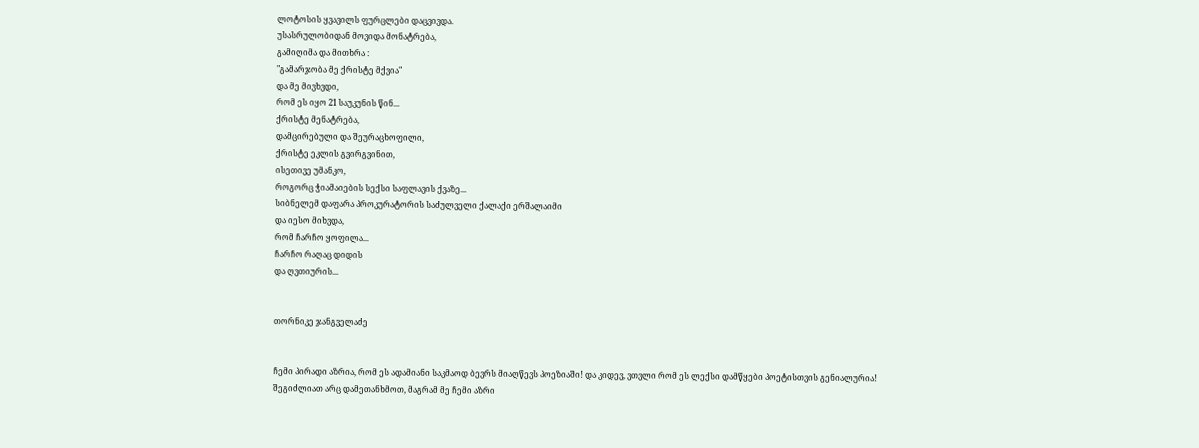ლოტოსის ყვავილს ფურცლები დაცვივდა.
უსასრულობიდან მოვიდა მონატრება,
გამიღიმა და მითხრა :
"გამარჯობა მე ქრისტე მქვია"
და მე მივხვდი,
რომ ეს იყო 21 საუკუნის წინ...
ქრისტე მენატრება,
დამცირებული და შეურაცხოფილი,
ქრისტე ეკლის გვირგვინით,
ისეთივე უმანკო,
როგორც ჭიამაიების სექსი საფლავის ქვაზე...
სიბნელემ დაფარა პროკურატორის საძულველი ქალაქი ერშალაიმი
და იესო მიხვდა,
რომ ჩარჩო ყოფილა...
ჩარჩო რაღაც დიდის
და ღვთიურის...


თორნიკე ჯანგველაძე


ჩემი პირადი აზრია, რომ ეს ადამიანი საკმაოდ ბევრს მიაღწევს პოეზიაში! და კიდევ, ვთვლი რომ ეს ლექსი დამწყები პოეტისთვის გენიალურია!
შეგიძლიათ არც დამეთანხმოთ, მაგრამ მე ჩემი აზრი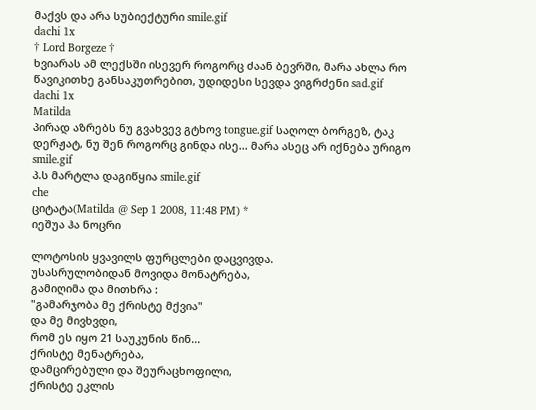მაქვს და არა სუბიექტური smile.gif
dachi 1x
† Lord Borgeze †
ხვიარას ამ ლექსში ისევერ როგორც ძაან ბევრში, მარა ახლა რო წავიკითხე განსაკუთრებით, უდიდესი სევდა ვიგრძენი sad.gif
dachi 1x
Matilda
პირად აზრებს ნუ გვახვევ გტხოვ tongue.gif საღოლ ბორგეზ, ტაკ დერჟატ, ნუ შენ როგორც გინდა ისე... მარა ასეც არ იქნება ურიგო smile.gif
პ.ს მარტლა დაგიწყია smile.gif
che
ციტატა(Matilda @ Sep 1 2008, 11:48 PM) *
იეშუა ჰა ნოცრი

ლოტოსის ყვავილს ფურცლები დაცვივდა.
უსასრულობიდან მოვიდა მონატრება,
გამიღიმა და მითხრა :
"გამარჯობა მე ქრისტე მქვია"
და მე მივხვდი,
რომ ეს იყო 21 საუკუნის წინ...
ქრისტე მენატრება,
დამცირებული და შეურაცხოფილი,
ქრისტე ეკლის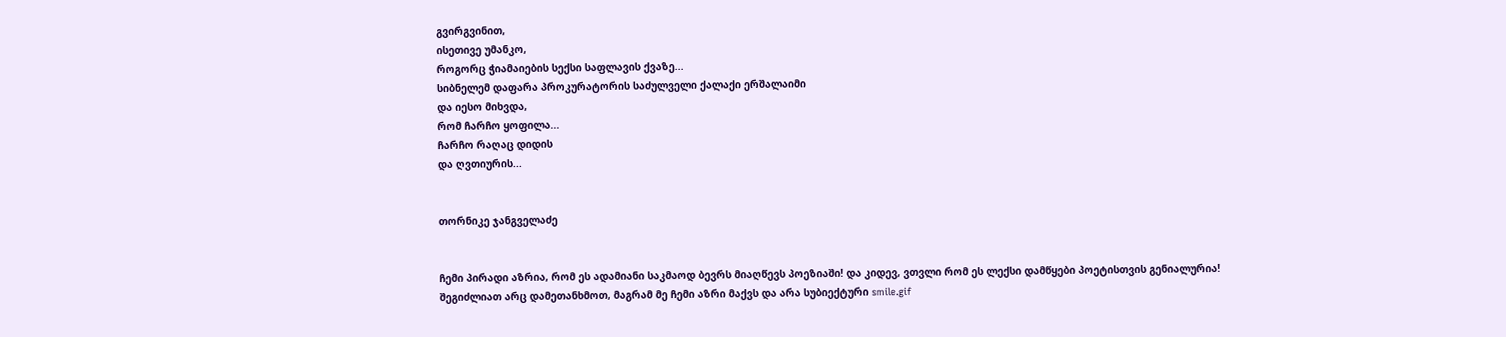გვირგვინით,
ისეთივე უმანკო,
როგორც ჭიამაიების სექსი საფლავის ქვაზე...
სიბნელემ დაფარა პროკურატორის საძულველი ქალაქი ერშალაიმი
და იესო მიხვდა,
რომ ჩარჩო ყოფილა...
ჩარჩო რაღაც დიდის
და ღვთიურის...


თორნიკე ჯანგველაძე


ჩემი პირადი აზრია, რომ ეს ადამიანი საკმაოდ ბევრს მიაღწევს პოეზიაში! და კიდევ, ვთვლი რომ ეს ლექსი დამწყები პოეტისთვის გენიალურია!
შეგიძლიათ არც დამეთანხმოთ, მაგრამ მე ჩემი აზრი მაქვს და არა სუბიექტური smile.gif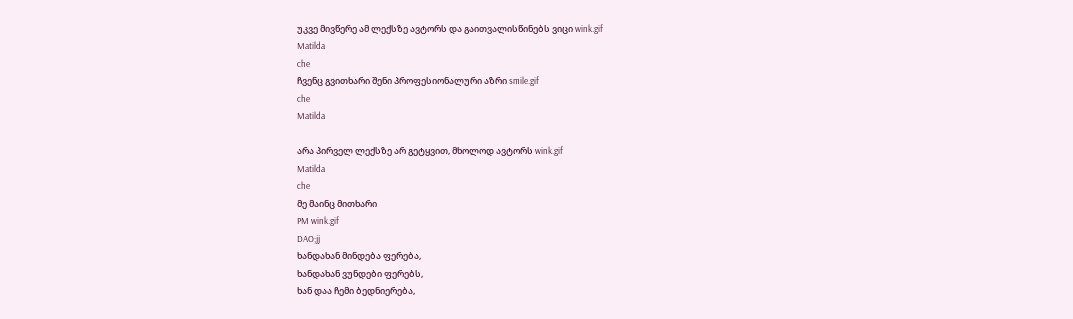უკვე მივწერე ამ ლექსზე ავტორს და გაითვალისწინებს ვიცი wink.gif
Matilda
che
ჩვენც გვითხარი შენი პროფესიონალური აზრი smile.gif
che
Matilda

არა პირველ ლექსზე არ გეტყვით, მხოლოდ ავტორს wink.gif
Matilda
che
მე მაინც მითხარი
PM wink.gif
DAO;jj
ხანდახან მინდება ფერება,
ხანდახან ვუნდები ფერებს,
ხან დაა ჩემი ბედნიერება,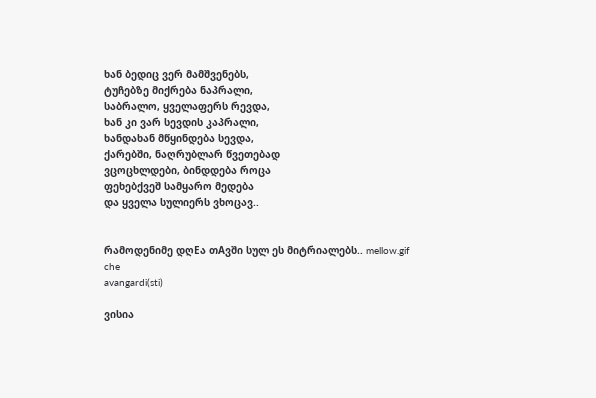ხან ბედიც ვერ მამშვენებს,
ტუჩებზე მიქრება ნაპრალი,
საბრალო, ყველაფერს რევდა,
ხან კი ვარ სევდის კაპრალი,
ხანდახან მწყინდება სევდა,
ქარებში, ნაღრუბლარ წვეთებად
ვცოცხლდები, ბინდდება როცა
ფეხებქვეშ სამყარო მედება
და ყველა სულიერს ვხოცავ..


რამოდენიმე დღEა თAვში სულ ეს მიტრიალებს.. mellow.gif
che
avangardi(sti)

ვისია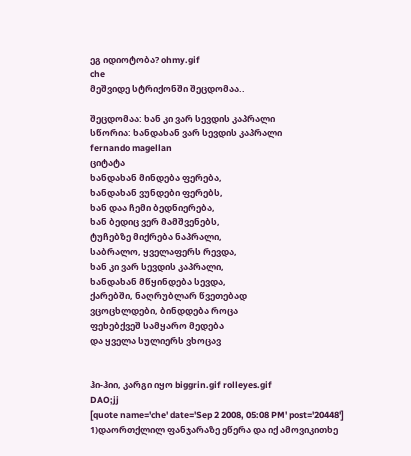ეგ იდიოტობა? ohmy.gif
che
მეშვიდე სტრიქონში შეცდომაა..

შეცდომაა: ხან კი ვარ სევდის კაპრალი
სწორია: ხანდახან ვარ სევდის კაპრალი
fernando magellan
ციტატა
ხანდახან მინდება ფერება,
ხანდახან ვუნდები ფერებს,
ხან დაა ჩემი ბედნიერება,
ხან ბედიც ვერ მამშვენებს,
ტუჩებზე მიქრება ნაპრალი,
საბრალო, ყველაფერს რევდა,
ხან კი ვარ სევდის კაპრალი,
ხანდახან მწყინდება სევდა,
ქარებში, ნაღრუბლარ წვეთებად
ვცოცხლდები, ბინდდება როცა
ფეხებქვეშ სამყარო მედება
და ყველა სულიერს ვხოცავ


ჰი-ჰიი, კარგი იყო biggrin.gif rolleyes.gif
DAO;jj
[quote name='che' date='Sep 2 2008, 05:08 PM' post='20448']
1)დაორთქლილ ფანჯარაზე ეწერა და იქ ამოვიკითხე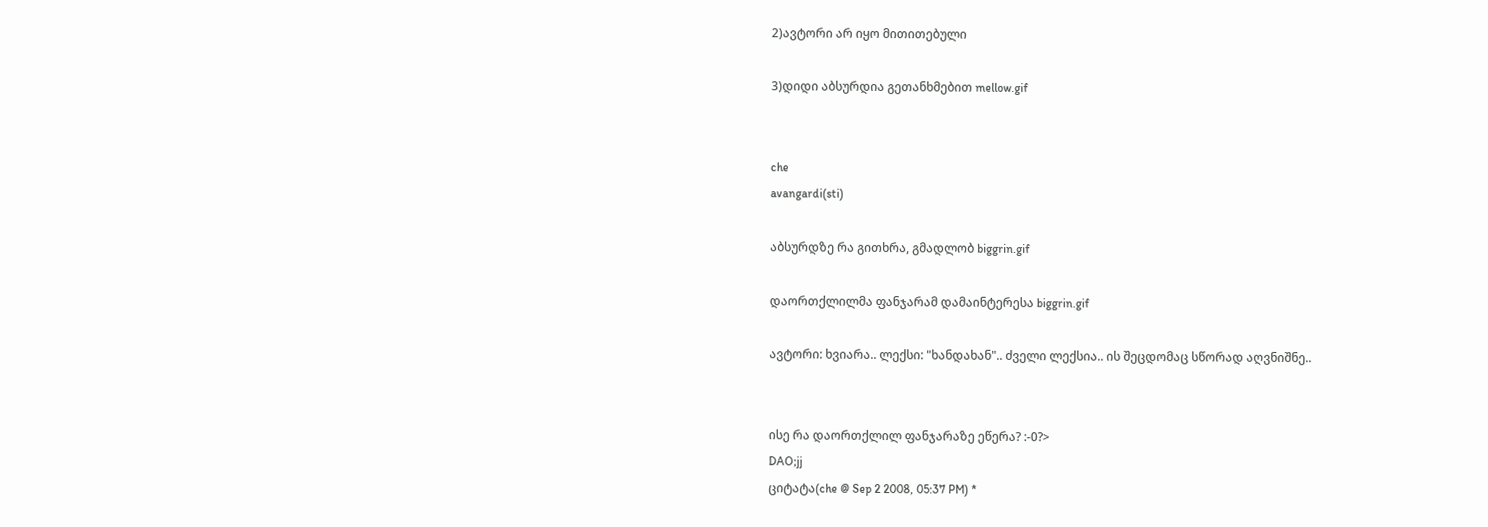2)ავტორი არ იყო მითითებული

3)დიდი აბსურდია გეთანხმებით mellow.gif


che
avangardi(sti)

აბსურდზე რა გითხრა, გმადლობ biggrin.gif

დაორთქლილმა ფანჯარამ დამაინტერესა biggrin.gif

ავტორი: ხვიარა.. ლექსი: "ხანდახან".. ძველი ლექსია.. ის შეცდომაც სწორად აღვნიშნე..


ისე რა დაორთქლილ ფანჯარაზე ეწერა? :-0?>
DAO;jj
ციტატა(che @ Sep 2 2008, 05:37 PM) *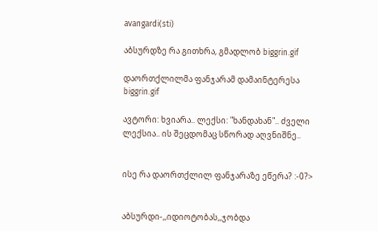avangardi(sti)

აბსურდზე რა გითხრა, გმადლობ biggrin.gif

დაორთქლილმა ფანჯარამ დამაინტერესა biggrin.gif

ავტორი: ხვიარა.. ლექსი: "ხანდახან".. ძველი ლექსია.. ის შეცდომაც სწორად აღვნიშნე..


ისე რა დაორთქლილ ფანჯარაზე ეწერა? :-0?>


აბსურდი-,,იდიოტობას,,ჯობდა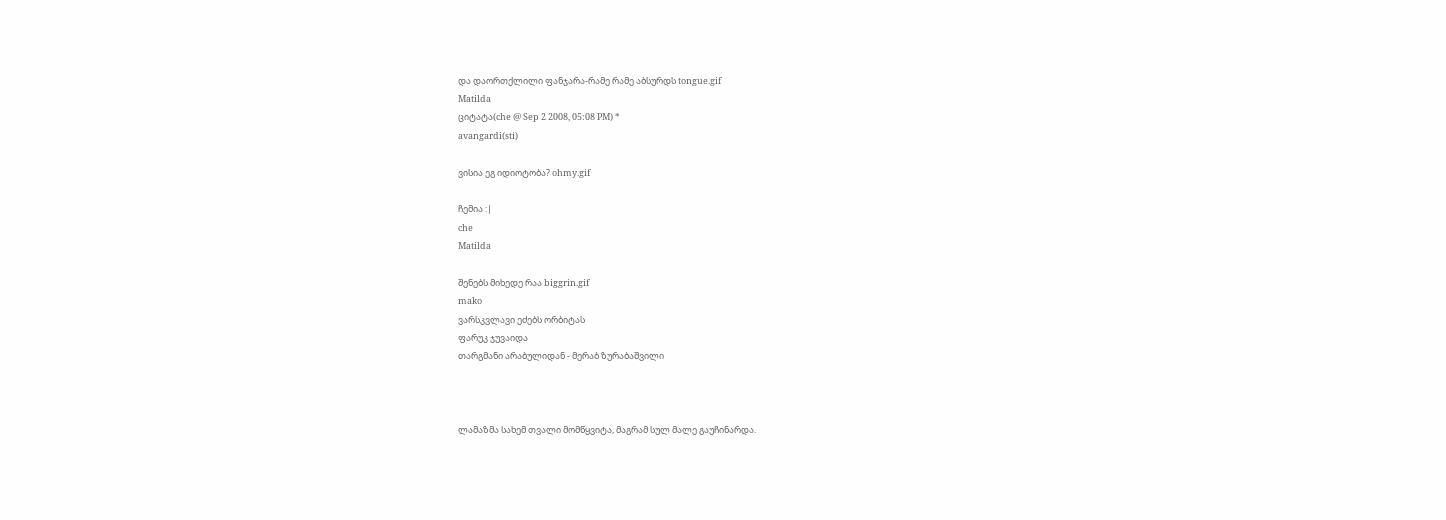და დაორთქლილი ფანჯარა-რამე რამე აბსურდს tongue.gif
Matilda
ციტატა(che @ Sep 2 2008, 05:08 PM) *
avangardi(sti)

ვისია ეგ იდიოტობა? ohmy.gif

ჩემია :|
che
Matilda

შენებს მიხედე რაა biggrin.gif
mako
ვარსკვლავი ეძებს ორბიტას
ფარუკ ჯუვაიდა
თარგმანი არაბულიდან - მერაბ ზურაბაშვილი



ლამაზმა სახემ თვალი მომწყვიტა, მაგრამ სულ მალე გაუჩინარდა.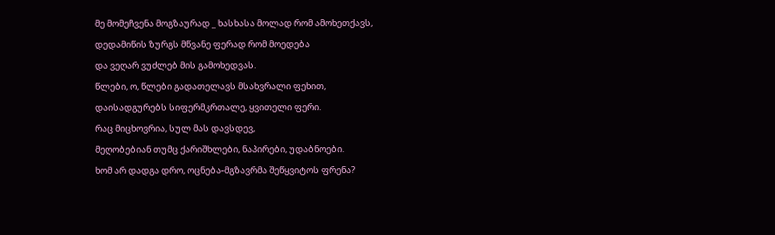მე მომეჩვენა მოგზაურად _ ხასხასა მოლად რომ ამოხეთქავს,
დედამიწის ზურგს მწვანე ფერად რომ მოედება
და ვეღარ ვუძლებ მის გამოხედვას.
წლები, ო, წლები გადათელავს მსახვრალი ფეხით,
დაისადგურებს სიფერმკრთალე, ყვითელი ფერი.
რაც მიცხოვრია, სულ მას დავსდევ,
მეღობებიან თუმც ქარიშხლები, ნაპირები, უდაბნოები.
ხომ არ დადგა დრო, ოცნება-მგზავრმა შეწყვიტოს ფრენა?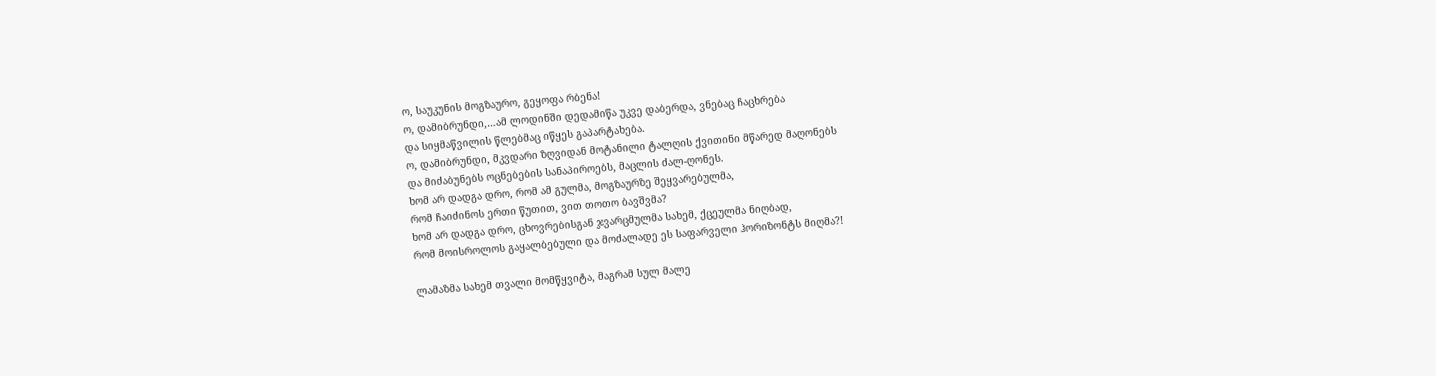ო, საუკუნის მოგზაურო, გეყოფა რბენა!
ო, დამიბრუნდი,…ამ ლოდინში დედამიწა უკვე დაბერდა, ვნებაც ჩაცხრება
და სიყმაწვილის წლებმაც იწყეს გაპარტახება.
ო, დამიბრუნდი, მკვდარი ზღვიდან მოტანილი ტალღის ქვითინი მწარედ მაღონებს
და მიძაბუნებს ოცნებების სანაპიროებს, მაცლის ძალ-ღონეს.
ხომ არ დადგა დრო, რომ ამ გულმა, მოგზაურზე შეყვარებულმა,
რომ ჩაიძინოს ერთი წუთით, ვით თოთო ბავშვმა?
ხომ არ დადგა დრო, ცხოვრებისგან ჯვარცმულმა სახემ, ქცეულმა ნიღბად,
რომ მოისროლოს გაყალბებული და მოძალადე ეს საფარველი ჰორიზონტს მიღმა?!

ლამაზმა სახემ თვალი მომწყვიტა, მაგრამ სულ მალე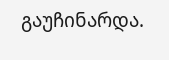გაუჩინარდა.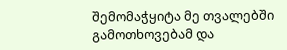შემომაჭყიტა მე თვალებში გამოთხოვებამ და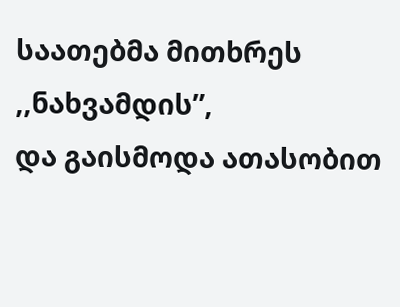საათებმა მითხრეს ,,ნახვამდის”,
და გაისმოდა ათასობით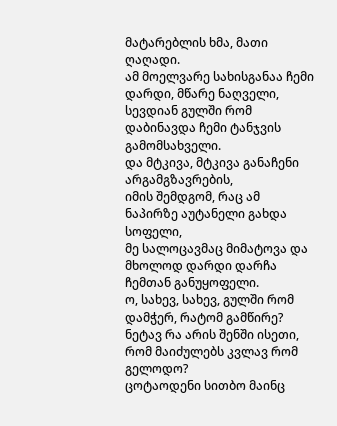მატარებლის ხმა, მათი ღაღადი.
ამ მოელვარე სახისგანაა ჩემი დარდი, მწარე ნაღველი,
სევდიან გულში რომ დაბინავდა ჩემი ტანჯვის გამომსახველი.
და მტკივა, მტკივა განაჩენი არგამგზავრების,
იმის შემდგომ, რაც ამ ნაპირზე აუტანელი გახდა სოფელი,
მე სალოცავმაც მიმატოვა და მხოლოდ დარდი დარჩა ჩემთან განუყოფელი.
ო, სახევ, სახევ, გულში რომ დამჭერ, რატომ გამწირე?
ნეტავ რა არის შენში ისეთი, რომ მაიძულებს კვლავ რომ გელოდო?
ცოტაოდენი სითბო მაინც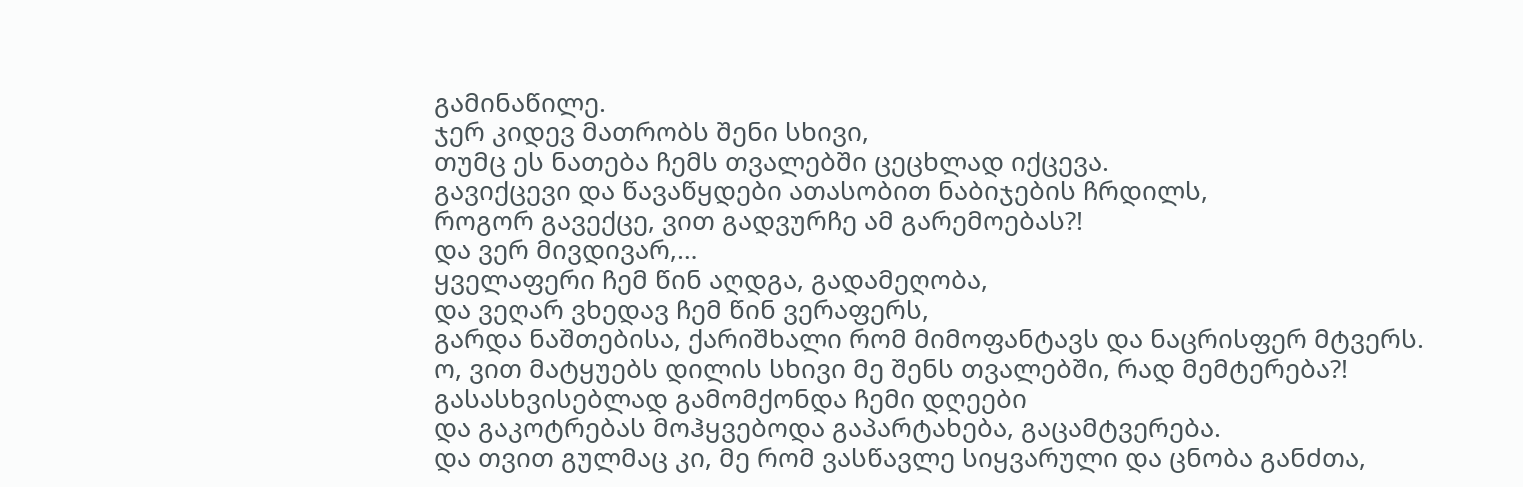გამინაწილე.
ჯერ კიდევ მათრობს შენი სხივი,
თუმც ეს ნათება ჩემს თვალებში ცეცხლად იქცევა.
გავიქცევი და წავაწყდები ათასობით ნაბიჯების ჩრდილს,
როგორ გავექცე, ვით გადვურჩე ამ გარემოებას?!
და ვერ მივდივარ,…
ყველაფერი ჩემ წინ აღდგა, გადამეღობა,
და ვეღარ ვხედავ ჩემ წინ ვერაფერს,
გარდა ნაშთებისა, ქარიშხალი რომ მიმოფანტავს და ნაცრისფერ მტვერს.
ო, ვით მატყუებს დილის სხივი მე შენს თვალებში, რად მემტერება?!
გასასხვისებლად გამომქონდა ჩემი დღეები
და გაკოტრებას მოჰყვებოდა გაპარტახება, გაცამტვერება.
და თვით გულმაც კი, მე რომ ვასწავლე სიყვარული და ცნობა განძთა,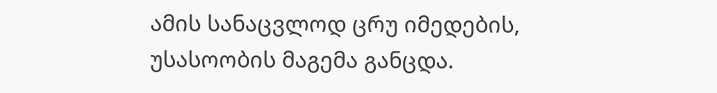ამის სანაცვლოდ ცრუ იმედების, უსასოობის მაგემა განცდა.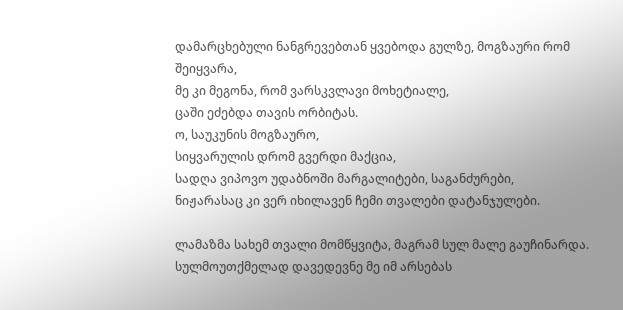დამარცხებული ნანგრევებთან ყვებოდა გულზე, მოგზაური რომ შეიყვარა,
მე კი მეგონა, რომ ვარსკვლავი მოხეტიალე,
ცაში ეძებდა თავის ორბიტას.
ო, საუკუნის მოგზაურო,
სიყვარულის დრომ გვერდი მაქცია,
სადღა ვიპოვო უდაბნოში მარგალიტები, საგანძურები,
ნიჟარასაც კი ვერ იხილავენ ჩემი თვალები დატანჯულები.

ლამაზმა სახემ თვალი მომწყვიტა, მაგრამ სულ მალე გაუჩინარდა.
სულმოუთქმელად დავედევნე მე იმ არსებას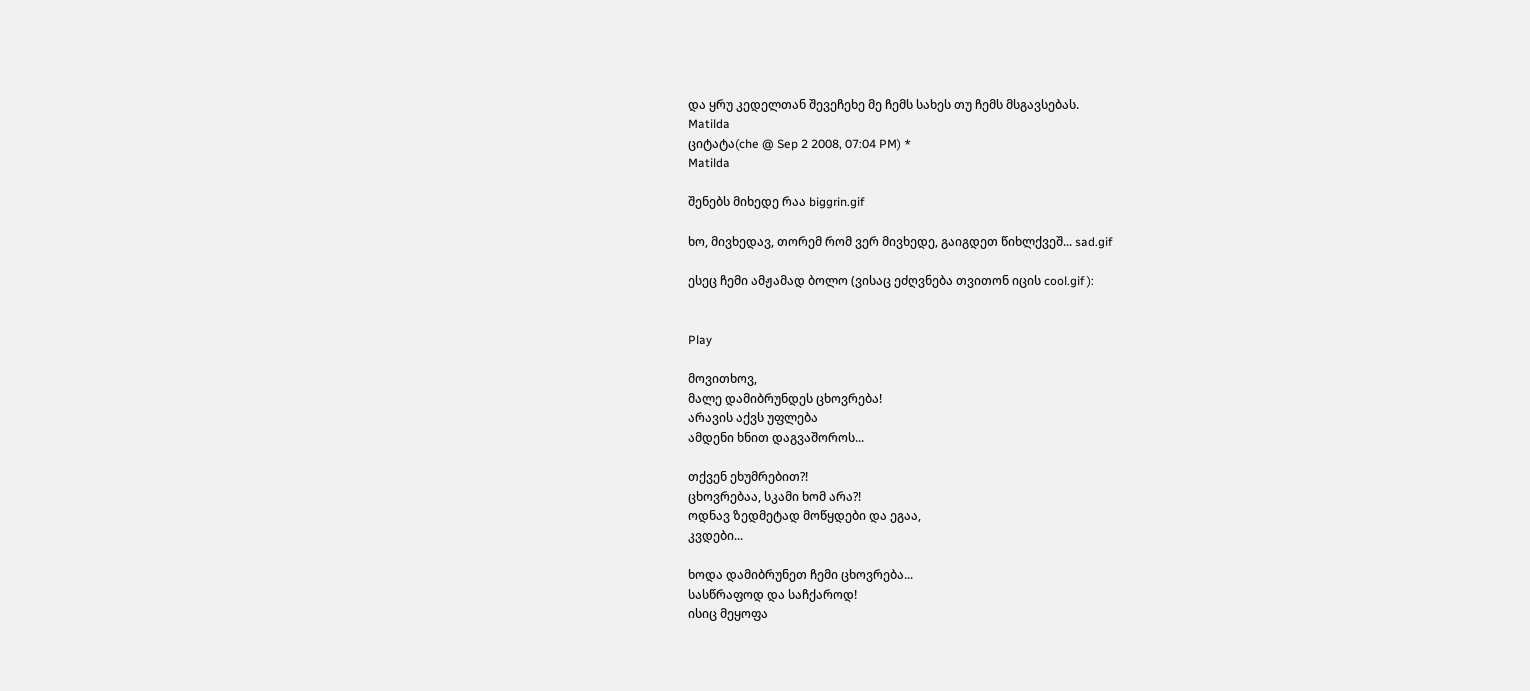და ყრუ კედელთან შევეჩეხე მე ჩემს სახეს თუ ჩემს მსგავსებას.
Matilda
ციტატა(che @ Sep 2 2008, 07:04 PM) *
Matilda

შენებს მიხედე რაა biggrin.gif

ხო, მივხედავ, თორემ რომ ვერ მივხედე, გაიგდეთ წიხლქვეშ... sad.gif

ესეც ჩემი ამჟამად ბოლო (ვისაც ეძღვნება თვითონ იცის cool.gif ):


Play

მოვითხოვ,
მალე დამიბრუნდეს ცხოვრება!
არავის აქვს უფლება
ამდენი ხნით დაგვაშოროს...

თქვენ ეხუმრებით?!
ცხოვრებაა, სკამი ხომ არა?!
ოდნავ ზედმეტად მოწყდები და ეგაა,
კვდები...

ხოდა დამიბრუნეთ ჩემი ცხოვრება...
სასწრაფოდ და საჩქაროდ!
ისიც მეყოფა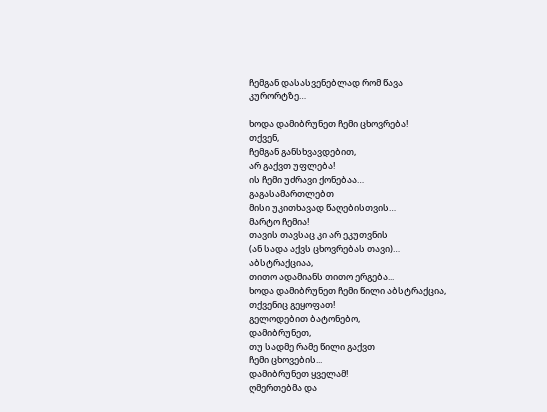ჩემგან დასასვენებლად რომ წავა
კურორტზე…

ხოდა დამიბრუნეთ ჩემი ცხოვრება!
თქვენ,
ჩემგან განსხვავდებით,
არ გაქვთ უფლება!
ის ჩემი უძრავი ქონებაა…
გაგასამართლებთ
მისი უკითხავად წაღებისთვის…
მარტო ჩემია!
თავის თავსაც კი არ ეკუთვნის
(ან სადა აქვს ცხოვრებას თავი)…
აბსტრაქციაა,
თითო ადამიანს თითო ერგება...
ხოდა დამიბრუნეთ ჩემი წილი აბსტრაქცია,
თქვენიც გეყოფათ!
გელოდებით ბატონებო,
დამიბრუნეთ,
თუ სადმე რამე წილი გაქვთ
ჩემი ცხოვების...
დამიბრუნეთ ყველამ!
ღმერთებმა და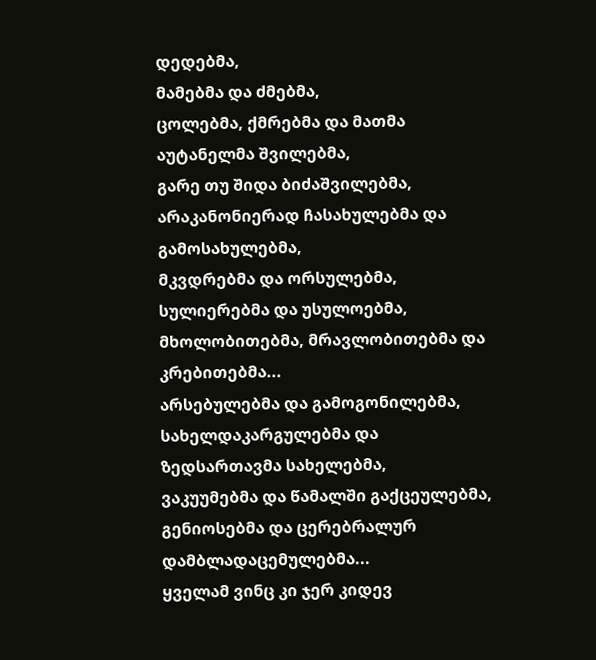დედებმა,
მამებმა და ძმებმა,
ცოლებმა, ქმრებმა და მათმა აუტანელმა შვილებმა,
გარე თუ შიდა ბიძაშვილებმა,
არაკანონიერად ჩასახულებმა და გამოსახულებმა,
მკვდრებმა და ორსულებმა,
სულიერებმა და უსულოებმა,
მხოლობითებმა, მრავლობითებმა და კრებითებმა...
არსებულებმა და გამოგონილებმა,
სახელდაკარგულებმა და ზედსართავმა სახელებმა,
ვაკუუმებმა და წამალში გაქცეულებმა,
გენიოსებმა და ცერებრალურ დამბლადაცემულებმა...
ყველამ ვინც კი ჯერ კიდევ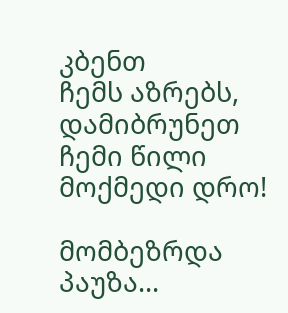კბენთ
ჩემს აზრებს,
დამიბრუნეთ ჩემი წილი
მოქმედი დრო!

მომბეზრდა პაუზა...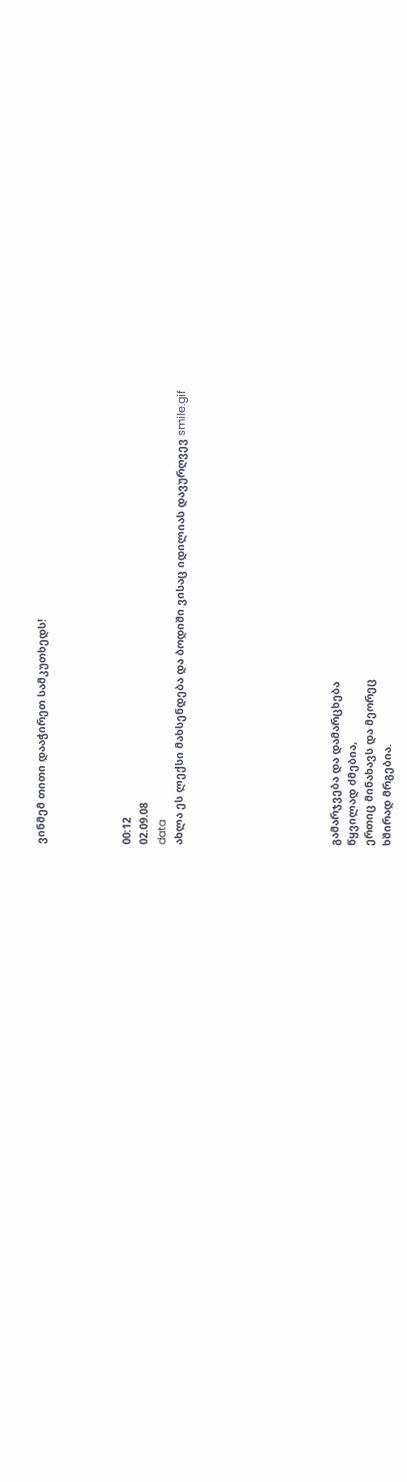ვინმემ თითი დააჭირეთ სამკუთხედს!




00:12
02.09.08
data
ახლა ეს ლექსი მახსენდება და ბოდიში ვისაც იდილიას დავურღვევ smile.gif








გამარჯვება და დამარცხება
წყვილად ძმებია,
ერთიც მინახავს და მეორეც
ხშირად მრგებია.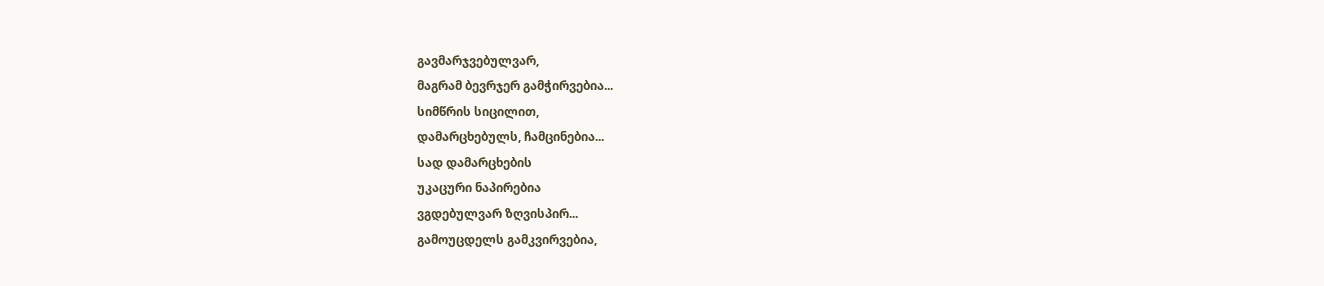გავმარჯვებულვარ,
მაგრამ ბევრჯერ გამჭირვებია...
სიმწრის სიცილით,
დამარცხებულს, ჩამცინებია...
სად დამარცხების
უკაცური ნაპირებია
ვგდებულვარ ზღვისპირ...
გამოუცდელს გამკვირვებია,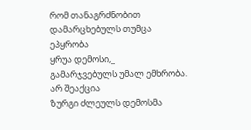რომ თანაგრძნობით
დამარცხებულს თუმცა ეპყრობა
ყრუა დემოსი,_
გამარჯვებულს უმალ ემხრობა.
არ შეაქცია
ზურგი ძლეულს დემოსმა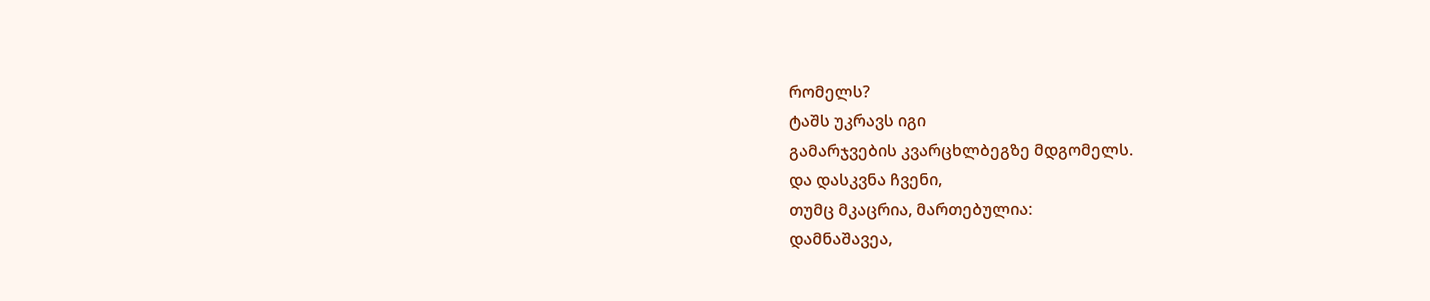რომელს?
ტაშს უკრავს იგი
გამარჯვების კვარცხლბეგზე მდგომელს.
და დასკვნა ჩვენი,
თუმც მკაცრია, მართებულია:
დამნაშავეა,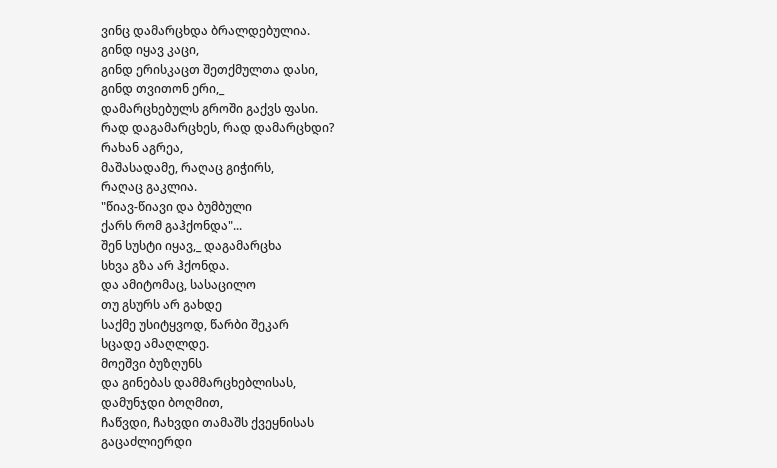ვინც დამარცხდა ბრალდებულია.
გინდ იყავ კაცი,
გინდ ერისკაცთ შეთქმულთა დასი,
გინდ თვითონ ერი,_
დამარცხებულს გროში გაქვს ფასი.
რად დაგამარცხეს, რად დამარცხდი?
რახან აგრეა,
მაშასადამე, რაღაც გიჭირს,
რაღაც გაკლია.
"წიავ-წიავი და ბუმბული
ქარს რომ გაჰქონდა"...
შენ სუსტი იყავ,_ დაგამარცხა
სხვა გზა არ ჰქონდა.
და ამიტომაც, სასაცილო
თუ გსურს არ გახდე
საქმე უსიტყვოდ, წარბი შეკარ
სცადე ამაღლდე.
მოეშვი ბუზღუნს
და გინებას დამმარცხებლისას,
დამუნჯდი ბოღმით,
ჩაწვდი, ჩახვდი თამაშს ქვეყნისას
გაცაძლიერდი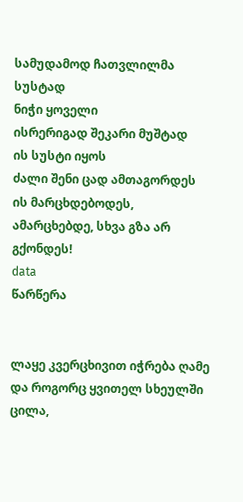სამუდამოდ ჩათვლილმა სუსტად
ნიჭი ყოველი
ისრერიგად შეკარი მუშტად
ის სუსტი იყოს
ძალი შენი ცად ამთაგორდეს
ის მარცხდებოდეს,
ამარცხებდე, სხვა გზა არ გქონდეს!
data
წარწერა


ლაყე კვერცხივით იჭრება ღამე
და როგორც ყვითელ სხეულში ცილა,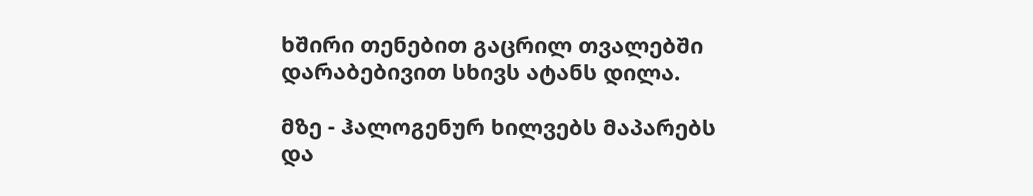ხშირი თენებით გაცრილ თვალებში
დარაბებივით სხივს ატანს დილა.

მზე - ჰალოგენურ ხილვებს მაპარებს
და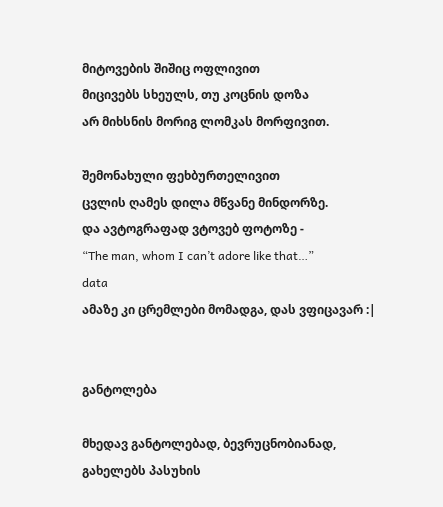მიტოვების შიშიც ოფლივით
მიცივებს სხეულს, თუ კოცნის დოზა
არ მიხსნის მორიგ ლომკას მორფივით.

შემონახული ფეხბურთელივით
ცვლის ღამეს დილა მწვანე მინდორზე.
და ავტოგრაფად ვტოვებ ფოტოზე -
“The man, whom I can’t adore like that…”
data
ამაზე კი ცრემლები მომადგა, დას ვფიცავარ :|


განტოლება

მხედავ განტოლებად, ბევრუცნობიანად,
გახელებს პასუხის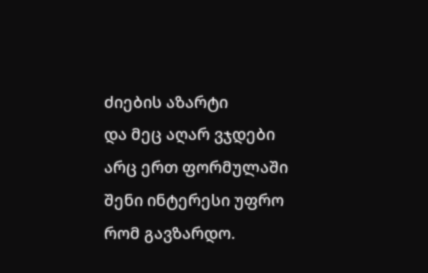ძიების აზარტი
და მეც აღარ ვჯდები არც ერთ ფორმულაში
შენი ინტერესი უფრო რომ გავზარდო.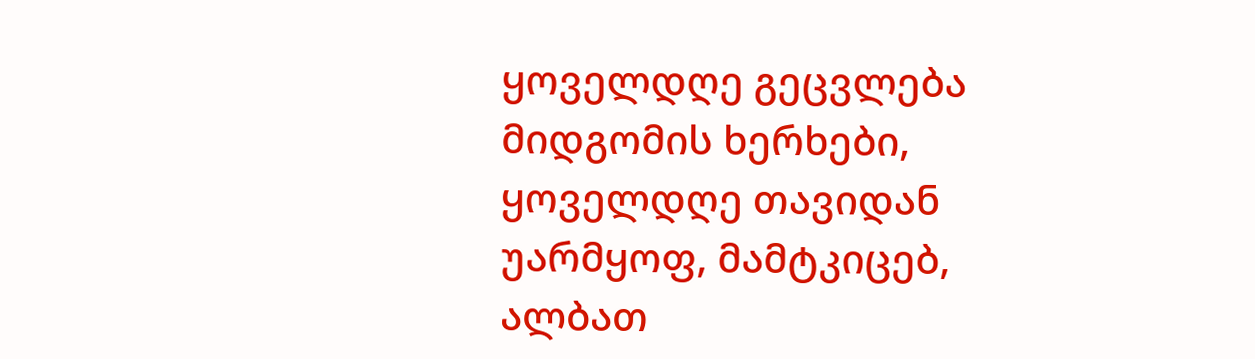ყოველდღე გეცვლება მიდგომის ხერხები,
ყოველდღე თავიდან უარმყოფ, მამტკიცებ,
ალბათ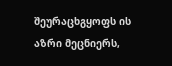შეურაცხგყოფს ის აზრი მეცნიერს,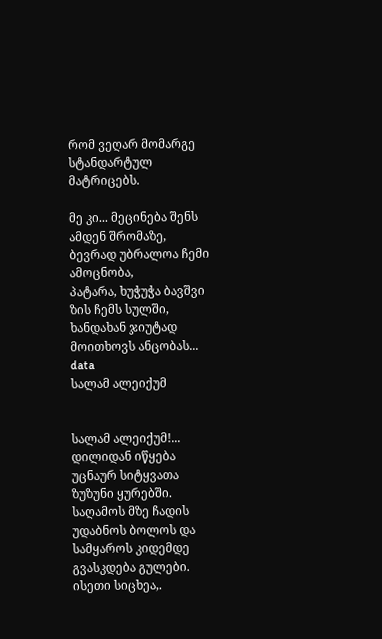რომ ვეღარ მომარგე სტანდარტულ მატრიცებს.

მე კი... მეცინება შენს ამდენ შრომაზე,
ბევრად უბრალოა ჩემი ამოცნობა,
პატარა, ხუჭუჭა ბავშვი ზის ჩემს სულში,
ხანდახან ჯიუტად მოითხოვს ანცობას...
data
სალამ ალეიქუმ


სალამ ალეიქუმ!... დილიდან იწყება უცნაურ სიტყვათა ზუზუნი ყურებში.
საღამოს მზე ჩადის უდაბნოს ბოლოს და სამყაროს კიდემდე გვასკდება გულები.
ისეთი სიცხეა,.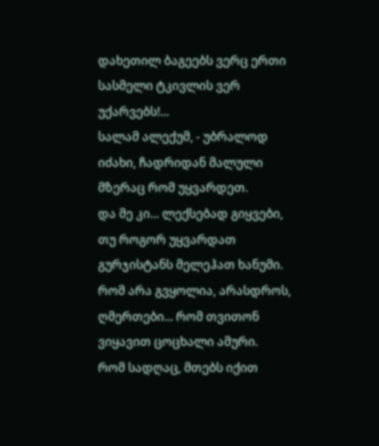დახეთილ ბაგეებს ვერც ერთი სასმელი ტკივლის ვერ უქარვებს!...
სალამ ალექუმ, - უბრალოდ იძახი, ჩადრიდან მალული მზერაც რომ უყვარდეთ.
და მე კი... ლექსებად გიყვები, თუ როგორ უყვარდათ გურჯისტანს მელეჰათ ხანუმი.
რომ არა გვყოლია, არასდროს, ღმერთები... რომ თვითონ ვიყავით ცოცხალი ამური.
რომ სადღაც, მთებს იქით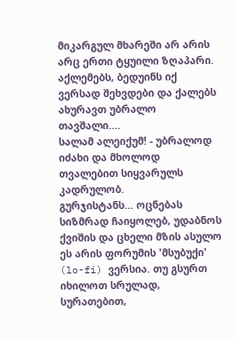მიკარგულ მხარეში არ არის არც ერთი ტყუილი ზღაპარი.
აქლემებს, ბედუინს იქ ვერსად შეხვდები და ქალებს ახურავთ უბრალო თავშალი....
სალამ ალეიქუმ! - უბრალოდ იძახი და მხოლოდ თვალებით სიყვარულს კადრულობ.
გურჯისტანს... ოცნებას სიზმრად ჩაიყოლებ, უდაბნოს ქვიშის და ცხელი მზის ასულო
ეს არის ფორუმის 'მსუბუქი' (lo-fi) ვერსია. თუ გსურთ იხილოთ სრულად, სურათებით,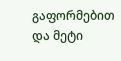გაფორმებით და მეტი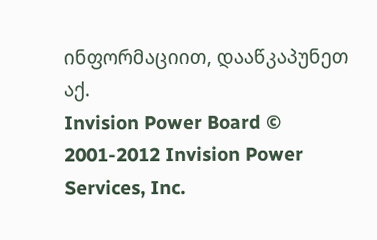ინფორმაციით, დააწკაპუნეთ აქ.
Invision Power Board © 2001-2012 Invision Power Services, Inc.